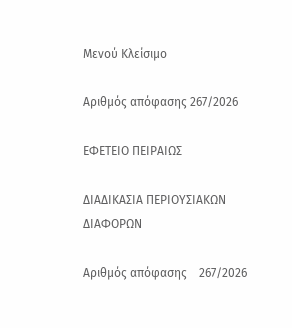Μενού Κλείσιμο

Αριθμός απόφασης 267/2026

ΕΦΕΤΕΙΟ ΠΕΙΡΑΙΩΣ

ΔΙΑΔΙΚΑΣΙΑ ΠΕΡΙΟΥΣΙΑΚΩΝ ΔΙΑΦΟΡΩΝ

Αριθμός απόφασης    267/2026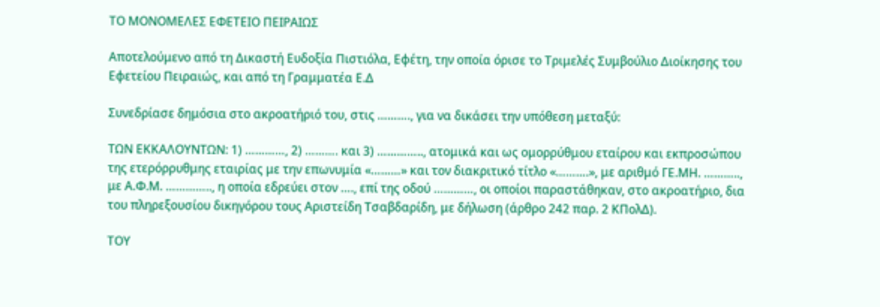ΤΟ ΜΟΝΟΜΕΛΕΣ ΕΦΕΤΕΙΟ ΠΕΙΡΑΙΩΣ

Αποτελούμενο από τη Δικαστή Ευδοξία Πιστιόλα, Εφέτη, την οποία όρισε το Τριμελές Συμβούλιο Διοίκησης του Εφετείου Πειραιώς, και από τη Γραμματέα Ε.Δ

Συνεδρίασε δημόσια στο ακροατήριό του, στις ………., για να δικάσει την υπόθεση μεταξύ:

ΤΩΝ ΕΚΚΑΛΟΥΝΤΩΝ: 1) …………, 2) ………. και 3) ………….., ατομικά και ως ομορρύθμου εταίρου και εκπροσώπου της ετερόρρυθμης εταιρίας με την επωνυμία «………» και τον διακριτικό τίτλο «……….», με αριθμό ΓΕ.ΜΗ. ……….., με Α.Φ.Μ. ………….., η οποία εδρεύει στον …., επί της οδού …………, οι οποίοι παραστάθηκαν, στο ακροατήριο, δια του πληρεξουσίου δικηγόρου τους Αριστείδη Τσαβδαρίδη, με δήλωση (άρθρο 242 παρ. 2 ΚΠολΔ).

ΤΟΥ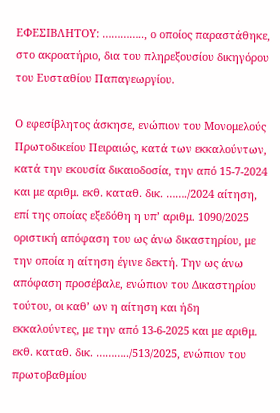ΕΦΕΣΙΒΛΗΤΟΥ: ………….., ο οποίος παραστάθηκε, στο ακροατήριο, δια του πληρεξουσίου δικηγόρου του Ευσταθίου Παπαγεωργίου.

Ο εφεσίβλητος άσκησε, ενώπιον του Μονομελούς Πρωτοδικείου Πειραιώς, κατά των εκκαλούντων, κατά την εκουσία δικαιοδοσία, την από 15-7-2024 και με αριθμ. εκθ. καταθ. δικ. ……./2024 αίτηση, επί της οποίας εξεδόθη η υπ’ αριθμ. 1090/2025 οριστική απόφαση του ως άνω δικαστηρίου, με την οποία η αίτηση έγινε δεκτή. Την ως άνω απόφαση προσέβαλε, ενώπιον του Δικαστηρίου τούτου, οι καθ’ ων η αίτηση και ήδη εκκαλούντες, με την από 13-6-2025 και με αριθμ. εκθ. καταθ. δικ. ………../513/2025, ενώπιον του πρωτοβαθμίου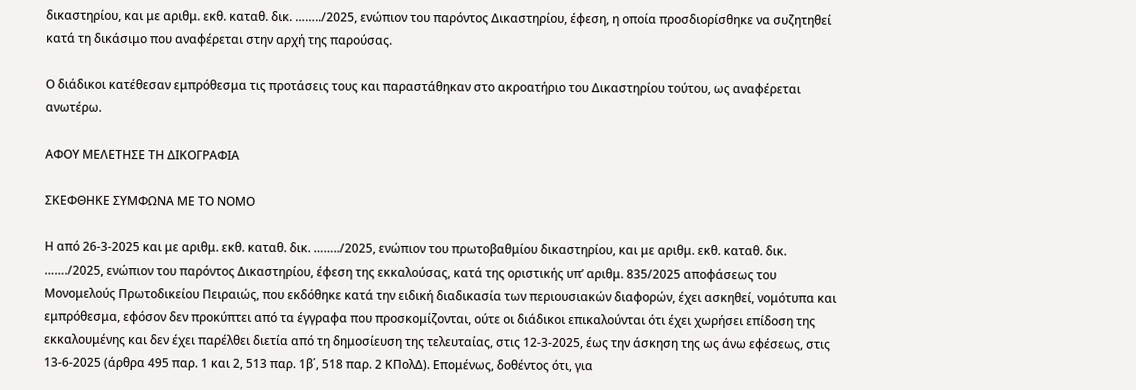δικαστηρίου, και με αριθμ. εκθ. καταθ. δικ. ……../2025, ενώπιον του παρόντος Δικαστηρίου, έφεση, η οποία προσδιορίσθηκε να συζητηθεί κατά τη δικάσιμο που αναφέρεται στην αρχή της παρούσας.

Ο διάδικοι κατέθεσαν εμπρόθεσμα τις προτάσεις τους και παραστάθηκαν στο ακροατήριο του Δικαστηρίου τούτου, ως αναφέρεται ανωτέρω.

ΑΦΟΥ ΜΕΛΕΤΗΣΕ ΤΗ ΔΙΚΟΓΡΑΦΙΑ

ΣΚΕΦΘΗΚΕ ΣΥΜΦΩΝΑ ΜΕ ΤΟ ΝΟΜΟ

Η από 26-3-2025 και με αριθμ. εκθ. καταθ. δικ. ……../2025, ενώπιον του πρωτοβαθμίου δικαστηρίου, και με αριθμ. εκθ. καταθ. δικ. ……./2025, ενώπιον του παρόντος Δικαστηρίου, έφεση της εκκαλούσας, κατά της οριστικής υπ’ αριθμ. 835/2025 αποφάσεως του Μονομελούς Πρωτοδικείου Πειραιώς, που εκδόθηκε κατά την ειδική διαδικασία των περιουσιακών διαφορών, έχει ασκηθεί, νομότυπα και εμπρόθεσμα, εφόσον δεν προκύπτει από τα έγγραφα που προσκομίζονται, ούτε οι διάδικοι επικαλούνται ότι έχει χωρήσει επίδοση της εκκαλουμένης και δεν έχει παρέλθει διετία από τη δημοσίευση της τελευταίας, στις 12-3-2025, έως την άσκηση της ως άνω εφέσεως, στις 13-6-2025 (άρθρα 495 παρ. 1 και 2, 513 παρ. 1β΄, 518 παρ. 2 ΚΠολΔ). Επομένως, δοθέντος ότι, για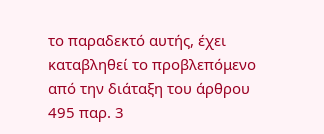το παραδεκτό αυτής, έχει καταβληθεί το προβλεπόμενο από την διάταξη του άρθρου 495 παρ. 3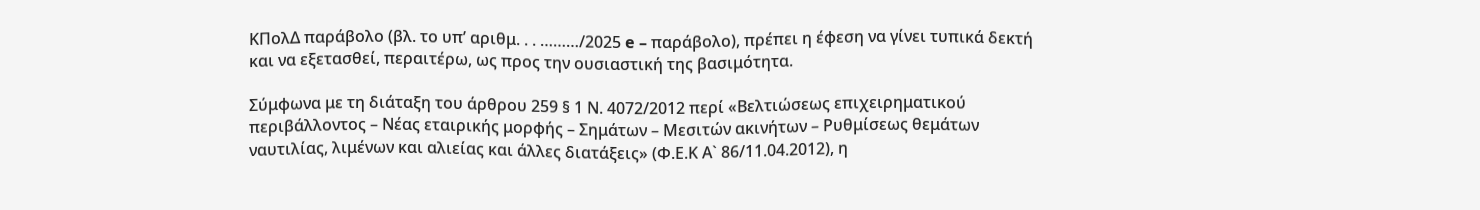ΚΠολΔ παράβολο (βλ. το υπ’ αριθμ. . . ………/2025 e – παράβολo), πρέπει η έφεση να γίνει τυπικά δεκτή και να εξετασθεί, περαιτέρω, ως προς την ουσιαστική της βασιμότητα.

Σύμφωνα με τη διάταξη του άρθρου 259 § 1 Ν. 4072/2012 περί «Βελτιώσεως επιχειρηματικού περιβάλλοντος – Νέας εταιρικής μορφής – Σημάτων – Μεσιτών ακινήτων – Ρυθμίσεως θεμάτων ναυτιλίας, λιμένων και αλιείας και άλλες διατάξεις» (Φ.Ε.Κ Α` 86/11.04.2012), η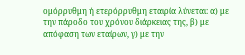ομόρρυθμη ή ετερόρρυθμη εταιρία λύνεται: α) με την πάροδο του χρόνου διάρκειας της, β) με απόφαση των εταίρων, γ) με την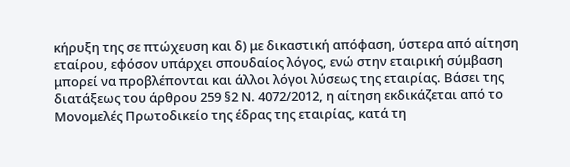κήρυξη της σε πτώχευση και δ) με δικαστική απόφαση, ύστερα από αίτηση εταίρου, εφόσον υπάρχει σπουδαίος λόγος, ενώ στην εταιρική σύμβαση μπορεί να προβλέπονται και άλλοι λόγοι λύσεως της εταιρίας. Βάσει της διατάξεως του άρθρου 259 §2 Ν. 4072/2012, η αίτηση εκδικάζεται από το Μονομελές Πρωτοδικείο της έδρας της εταιρίας, κατά τη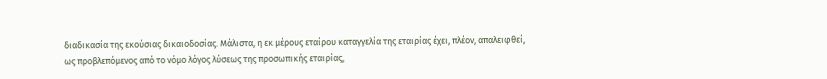διαδικασία της εκούσιας δικαιοδοσίας. Μάλιστα, η εκ μέρους εταίρου καταγγελία της εταιρίας έχει, πλέον, απαλειφθεί, ως προβλεπόμενος από το νόμο λόγος λύσεως της προσωπικής εταιρίας,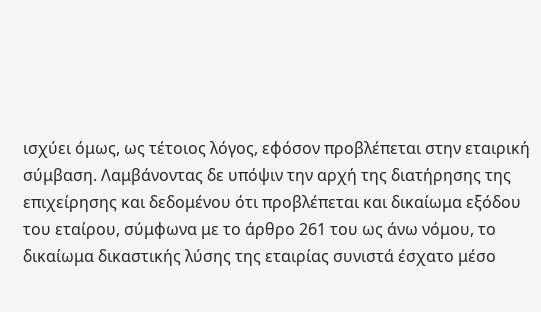ισχύει όμως, ως τέτοιος λόγος, εφόσον προβλέπεται στην εταιρική σύμβαση. Λαμβάνοντας δε υπόψιν την αρχή της διατήρησης της επιχείρησης και δεδομένου ότι προβλέπεται και δικαίωμα εξόδου του εταίρου, σύμφωνα με το άρθρο 261 του ως άνω νόμου, το δικαίωμα δικαστικής λύσης της εταιρίας συνιστά έσχατο μέσο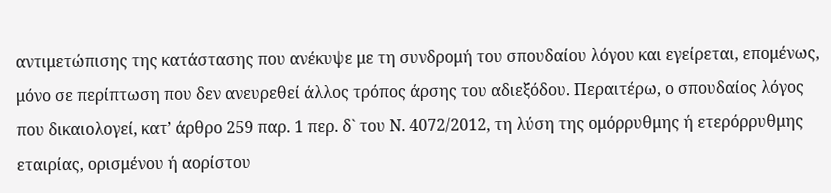αντιμετώπισης της κατάστασης που ανέκυψε με τη συνδρομή του σπουδαίου λόγου και εγείρεται, επομένως, μόνο σε περίπτωση που δεν ανευρεθεί άλλος τρόπος άρσης του αδιεξόδου. Περαιτέρω, ο σπουδαίος λόγος που δικαιολογεί, κατ’ άρθρο 259 παρ. 1 περ. δ` του Ν. 4072/2012, τη λύση της ομόρρυθμης ή ετερόρρυθμης εταιρίας, ορισμένου ή αορίστου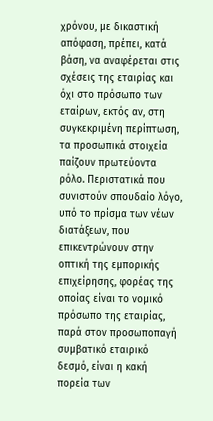χρόνου, με δικαστική απόφαση, πρέπει, κατά βάση, να αναφέρεται στις σχέσεις της εταιρίας και όχι στο πρόσωπο των εταίρων, εκτός αν, στη συγκεκριμένη περίπτωση, τα προσωπικά στοιχεία παίζουν πρωτεύοντα ρόλο. Περιστατικά που συνιστούν σπουδαίο λόγο, υπό το πρίσμα των νέων διατάξεων, που επικεντρώνουν στην οπτική της εμπορικής επιχείρησης, φορέας της οποίας είναι το νομικό πρόσωπο της εταιρίας, παρά στον προσωποπαγή συμβατικό εταιρικό δεσμό, είναι η κακή πορεία των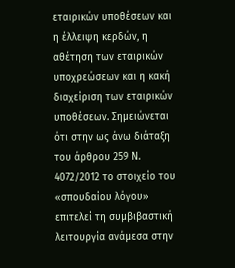εταιρικών υποθέσεων και η έλλειψη κερδών, η αθέτηση των εταιρικών υποχρεώσεων και η κακή διαχείριση των εταιρικών υποθέσεων. Σημειώνεται ότι στην ως άνω διάταξη του άρθρου 259 Ν. 4072/2012 το στοιχείο του «σπουδαίου λόγου» επιτελεί τη συμβιβαστική λειτουργία ανάμεσα στην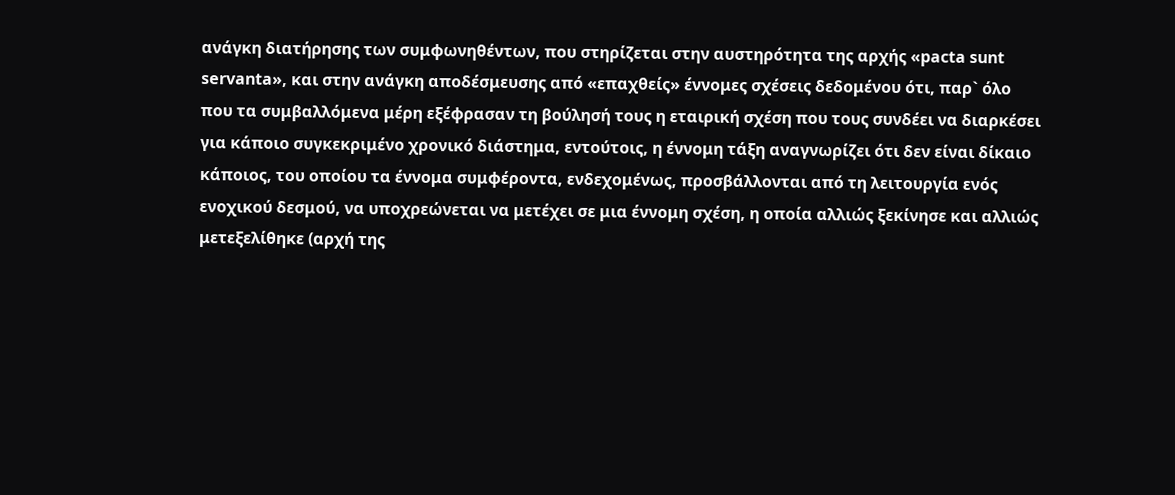ανάγκη διατήρησης των συμφωνηθέντων, που στηρίζεται στην αυστηρότητα της αρχής «pacta sunt servanta», και στην ανάγκη αποδέσμευσης από «επαχθείς» έννομες σχέσεις δεδομένου ότι, παρ` όλο που τα συμβαλλόμενα μέρη εξέφρασαν τη βούλησή τους η εταιρική σχέση που τους συνδέει να διαρκέσει για κάποιο συγκεκριμένο χρονικό διάστημα, εντούτοις, η έννομη τάξη αναγνωρίζει ότι δεν είναι δίκαιο κάποιος, του οποίου τα έννομα συμφέροντα, ενδεχομένως, προσβάλλονται από τη λειτουργία ενός ενοχικού δεσμού, να υποχρεώνεται να μετέχει σε μια έννομη σχέση, η οποία αλλιώς ξεκίνησε και αλλιώς μετεξελίθηκε (αρχή της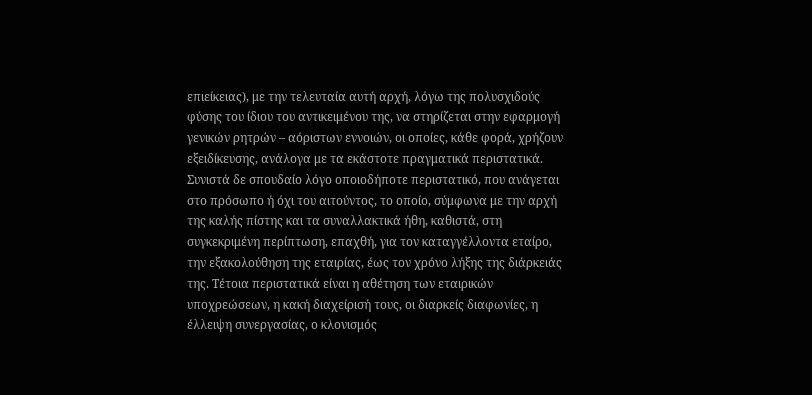επιείκειας), με την τελευταία αυτή αρχή, λόγω της πολυσχιδούς φύσης του ίδιου του αντικειμένου της, να στηρίζεται στην εφαρμογή γενικών ρητρών – αόριστων εννοιών, οι οποίες, κάθε φορά, χρήζουν εξειδίκευσης, ανάλογα με τα εκάστοτε πραγματικά περιστατικά. Συνιστά δε σπουδαίο λόγο οποιοδήποτε περιστατικό, που ανάγεται στο πρόσωπο ή όχι του αιτούντος, το οποίο, σύμφωνα με την αρχή της καλής πίστης και τα συναλλακτικά ήθη, καθιστά, στη συγκεκριμένη περίπτωση, επαχθή, για τον καταγγέλλοντα εταίρο, την εξακολούθηση της εταιρίας, έως τον χρόνο λήξης της διάρκειάς της. Τέτοια περιστατικά είναι η αθέτηση των εταιρικών υποχρεώσεων, η κακή διαχείρισή τους, οι διαρκείς διαφωνίες, η έλλειψη συνεργασίας, ο κλονισμός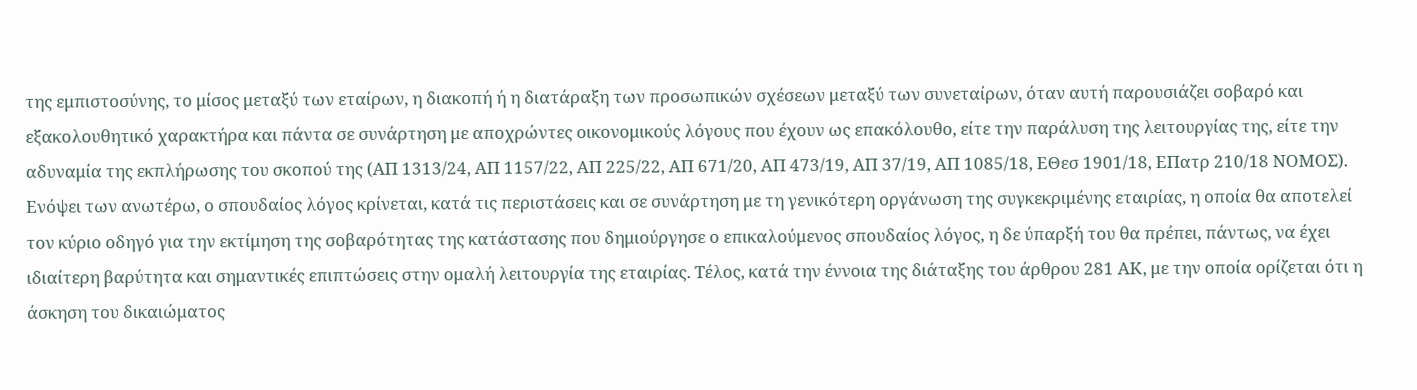της εμπιστοσύνης, το μίσος μεταξύ των εταίρων, η διακοπή ή η διατάραξη των προσωπικών σχέσεων μεταξύ των συνεταίρων, όταν αυτή παρουσιάζει σοβαρό και εξακολουθητικό χαρακτήρα και πάντα σε συνάρτηση με αποχρώντες οικονομικούς λόγους που έχουν ως επακόλουθο, είτε την παράλυση της λειτουργίας της, είτε την αδυναμία της εκπλήρωσης του σκοπού της (ΑΠ 1313/24, ΑΠ 1157/22, ΑΠ 225/22, ΑΠ 671/20, ΑΠ 473/19, ΑΠ 37/19, ΑΠ 1085/18, ΕΘεσ 1901/18, ΕΠατρ 210/18 ΝΟΜΟΣ). Ενόψει των ανωτέρω, ο σπουδαίος λόγος κρίνεται, κατά τις περιστάσεις και σε συνάρτηση με τη γενικότερη οργάνωση της συγκεκριμένης εταιρίας, η οποία θα αποτελεί τον κύριο οδηγό για την εκτίμηση της σοβαρότητας της κατάστασης που δημιούργησε ο επικαλούμενος σπουδαίος λόγος, η δε ύπαρξή του θα πρέπει, πάντως, να έχει ιδιαίτερη βαρύτητα και σημαντικές επιπτώσεις στην ομαλή λειτουργία της εταιρίας. Τέλος, κατά την έννοια της διάταξης του άρθρου 281 ΑΚ, με την οποία ορίζεται ότι η άσκηση του δικαιώματος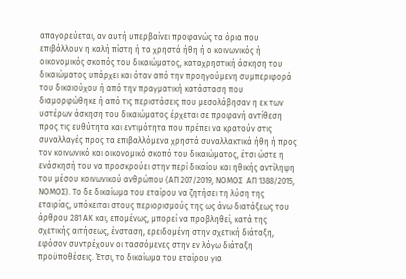απαγορεύεται, αν αυτή υπερβαίνει προφανώς τα όρια που επιβάλλουν η καλή πίστη ή τα χρηστά ήθη ή ο κοινωνικός ή οικονομικός σκοπός του δικαιώματος, καταχρηστική άσκηση του δικαιώματος υπάρχει και όταν από την προηγούμενη συμπεριφορά του δικαιούχου ή από την πραγματική κατάσταση που διαμορφώθηκε ή από τις περιστάσεις που μεσολάβησαν η εκ των υστέρων άσκηση του δικαιώματος έρχεται σε προφανή αντίθεση προς τις ευθύτητα και εντιμότητα που πρέπει να κρατούν στις συναλλαγές προς τα επιβαλλόμενα χρηστά συναλλακτικά ήθη ή προς τον κοινωνικό και οικονομικό σκοπό του δικαιώματος, έτσι ώστε η ενάσκησή του να προσκρούει στην περί δικαίου και ηθικής αντίληψη του μέσου κοινωνικού ανθρώπου (ΑΠ 207/2019, ΝΟΜΟΣ  ΑΠ 1388/2015, ΝΟΜΟΣ). Το δε δικαίωμα του εταίρου να ζητήσει τη λύση της εταιρίας, υπόκειται στους περιορισμούς της ως άνω διατάξεως του άρθρου 281 ΑΚ και, επομένως, μπορεί να προβληθεί, κατά της σχετικής αιτήσεως, ένσταση, ερειδομένη στην σχετική διάταξη, εφόσον συντρέχουν οι τασσόμενες στην εν λόγω διάταξη προϋποθέσεις. Έτσι, το δικαίωμα του εταίρου για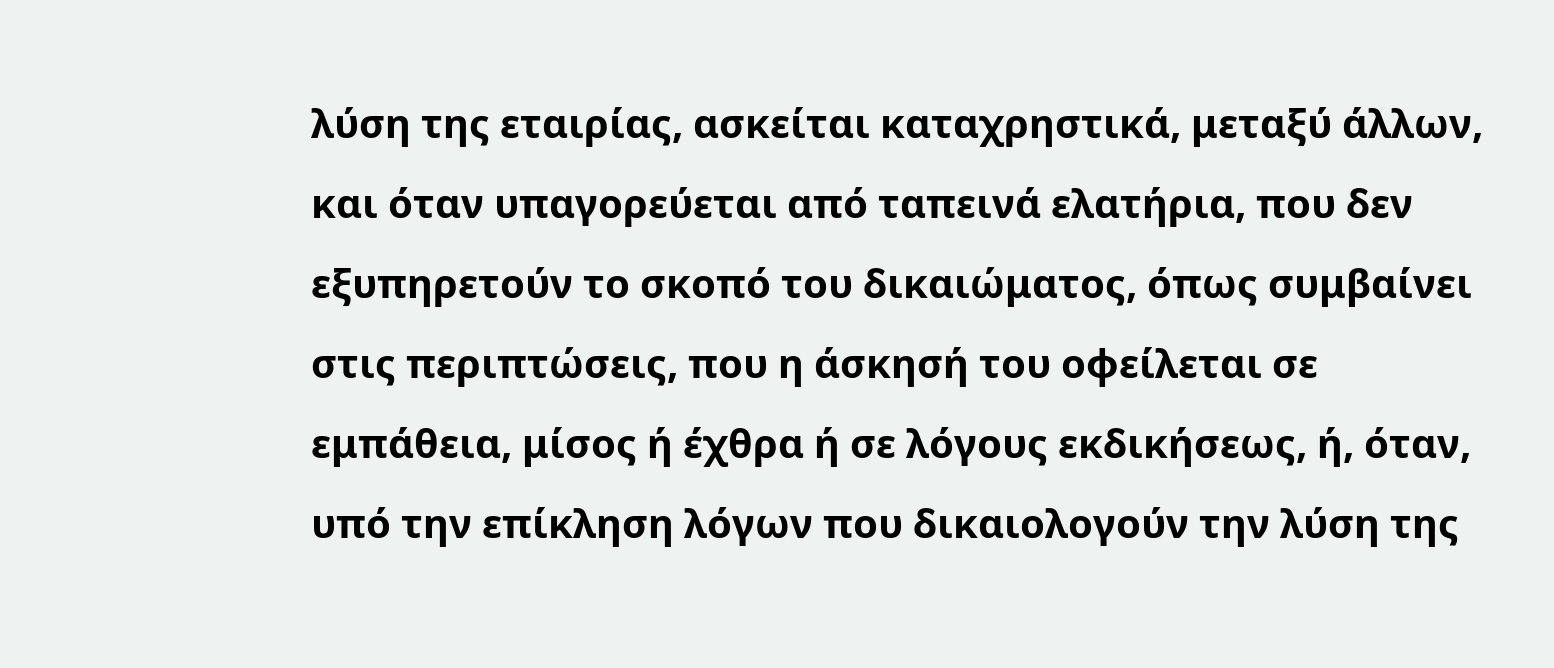λύση της εταιρίας, ασκείται καταχρηστικά, μεταξύ άλλων, και όταν υπαγορεύεται από ταπεινά ελατήρια, που δεν εξυπηρετούν το σκοπό του δικαιώματος, όπως συμβαίνει στις περιπτώσεις, που η άσκησή του οφείλεται σε εμπάθεια, μίσος ή έχθρα ή σε λόγους εκδικήσεως, ή, όταν, υπό την επίκληση λόγων που δικαιολογούν την λύση της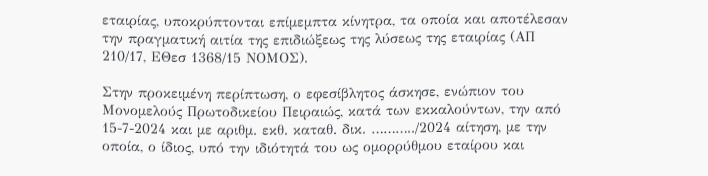εταιρίας, υποκρύπτονται επίμεμπτα κίνητρα, τα οποία και αποτέλεσαν την πραγματική αιτία της επιδιώξεως της λύσεως της εταιρίας (ΑΠ 210/17, ΕΘεσ 1368/15 ΝΟΜΟΣ).

Στην προκειμένη περίπτωση, ο εφεσίβλητος άσκησε, ενώπιον του Μονομελούς Πρωτοδικείου Πειραιώς, κατά των εκκαλούντων, την από 15-7-2024 και με αριθμ. εκθ. καταθ. δικ. ………../2024 αίτηση, με την οποία, ο ίδιος, υπό την ιδιότητά του ως ομορρύθμου εταίρου και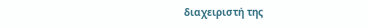διαχειριστή της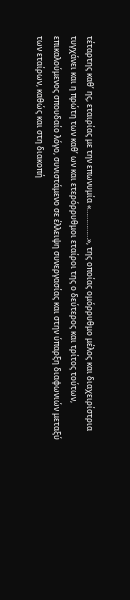τέταρτης καθ’ ης, εταιρίας με την επωνυμία «……………», της οποίας ομόρρυθμο μέλος και διαχειρίστρια τυγχάνει και η πρώτη των καθ’ ων και ετερόρρυθμοι εταίροι της ο δεύτερος και τρίτος τούτων, επικαλούμενος σπουδαίο λόγο, συνιστάμενο σε έλλειψη συνεργασίας και στην ύπαρξη διαφωνιών μεταξύ των εταίρων, καθώς και στη διακοπή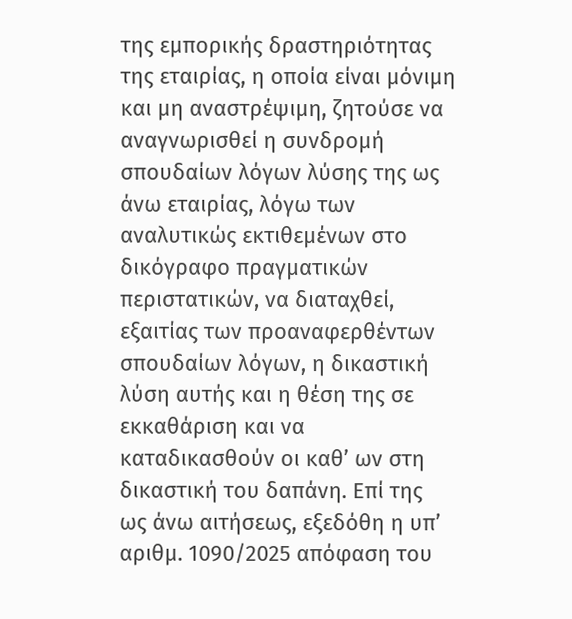της εμπορικής δραστηριότητας της εταιρίας, η οποία είναι μόνιμη και μη αναστρέψιμη, ζητούσε να αναγνωρισθεί η συνδρομή σπουδαίων λόγων λύσης της ως άνω εταιρίας, λόγω των αναλυτικώς εκτιθεμένων στο δικόγραφο πραγματικών περιστατικών, να διαταχθεί, εξαιτίας των προαναφερθέντων σπουδαίων λόγων, η δικαστική λύση αυτής και η θέση της σε εκκαθάριση και να καταδικασθούν οι καθ’ ων στη δικαστική του δαπάνη. Επί της ως άνω αιτήσεως, εξεδόθη η υπ’ αριθμ. 1090/2025 απόφαση του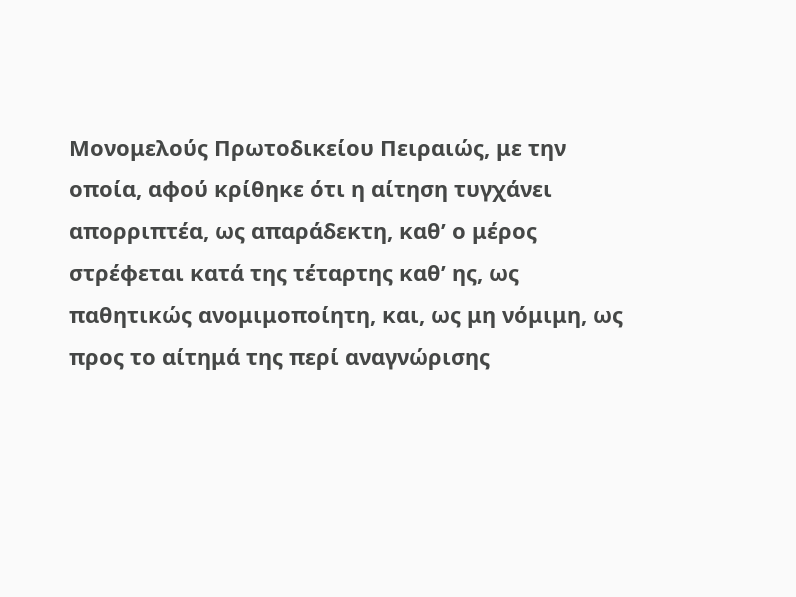Μονομελούς Πρωτοδικείου Πειραιώς, με την οποία, αφού κρίθηκε ότι η αίτηση τυγχάνει απορριπτέα, ως απαράδεκτη, καθ’ ο μέρος στρέφεται κατά της τέταρτης καθ’ ης, ως παθητικώς ανομιμοποίητη, και, ως μη νόμιμη, ως προς το αίτημά της περί αναγνώρισης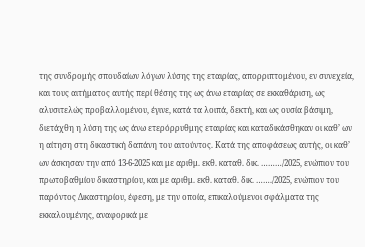της συνδρομής σπουδαίων λόγων λύσης της εταιρίας, απορριπτομένου, εν συνεχεία, και τους αιτήματος αυτής περί θέσης της ως άνω εταιρίας σε εκκαθάριση, ως αλυσιτελώς προβαλλομένου, έγινε, κατά τα λοιπά, δεκτή, και ως ουσία βάσιμη, διετάχθη η λύση της ως άνω ετερόρρυθμης εταιρίας και καταδικάσθηκαν οι καθ’ ων η αίτηση στη δικαστική δαπάνη του αιτούντος. Κατά της αποφάσεως αυτής, οι καθ’ ων άσκησαν την από 13-6-2025 και με αριθμ. εκθ. καταθ. δικ. ………/2025, ενώπιον του πρωτοβαθμίου δικαστηρίου, και με αριθμ. εκθ. καταθ. δικ. ……./2025, ενώπιον του παρόντος Δικαστηρίου, έφεση, με την οποία, επικαλούμενοι σφάλματα της εκκαλουμένης, αναφορικά με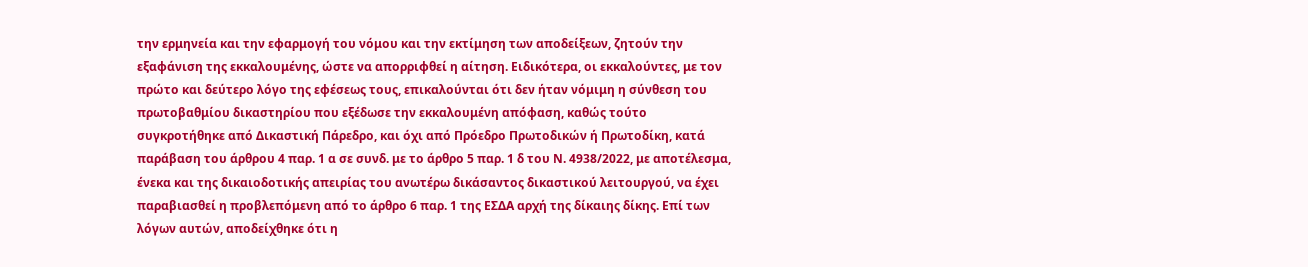την ερμηνεία και την εφαρμογή του νόμου και την εκτίμηση των αποδείξεων, ζητούν την εξαφάνιση της εκκαλουμένης, ώστε να απορριφθεί η αίτηση. Ειδικότερα, οι εκκαλούντες, με τον πρώτο και δεύτερο λόγο της εφέσεως τους, επικαλούνται ότι δεν ήταν νόμιμη η σύνθεση του πρωτοβαθμίου δικαστηρίου που εξέδωσε την εκκαλουμένη απόφαση, καθώς τούτο συγκροτήθηκε από Δικαστική Πάρεδρο, και όχι από Πρόεδρο Πρωτοδικών ή Πρωτοδίκη, κατά παράβαση του άρθρου 4 παρ. 1 α σε συνδ. με το άρθρο 5 παρ. 1 δ του Ν. 4938/2022, με αποτέλεσμα, ένεκα και της δικαιοδοτικής απειρίας του ανωτέρω δικάσαντος δικαστικού λειτουργού, να έχει παραβιασθεί η προβλεπόμενη από το άρθρο 6 παρ. 1 της ΕΣΔΑ αρχή της δίκαιης δίκης. Επί των λόγων αυτών, αποδείχθηκε ότι η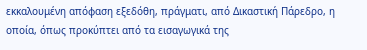εκκαλουμένη απόφαση εξεδόθη, πράγματι, από Δικαστική Πάρεδρο, η οποία, όπως προκύπτει από τα εισαγωγικά της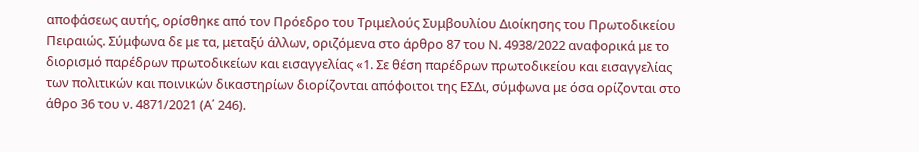αποφάσεως αυτής, ορίσθηκε από τον Πρόεδρο του Τριμελούς Συμβουλίου Διοίκησης του Πρωτοδικείου Πειραιώς. Σύμφωνα δε με τα, μεταξύ άλλων, οριζόμενα στο άρθρο 87 του Ν. 4938/2022 αναφορικά με το διορισμό παρέδρων πρωτοδικείων και εισαγγελίας «1. Σε θέση παρέδρων πρωτοδικείου και εισαγγελίας των πολιτικών και ποινικών δικαστηρίων διορίζονται απόφοιτοι της ΕΣΔι, σύμφωνα με όσα ορίζονται στο άθρο 36 του ν. 4871/2021 (Α΄ 246).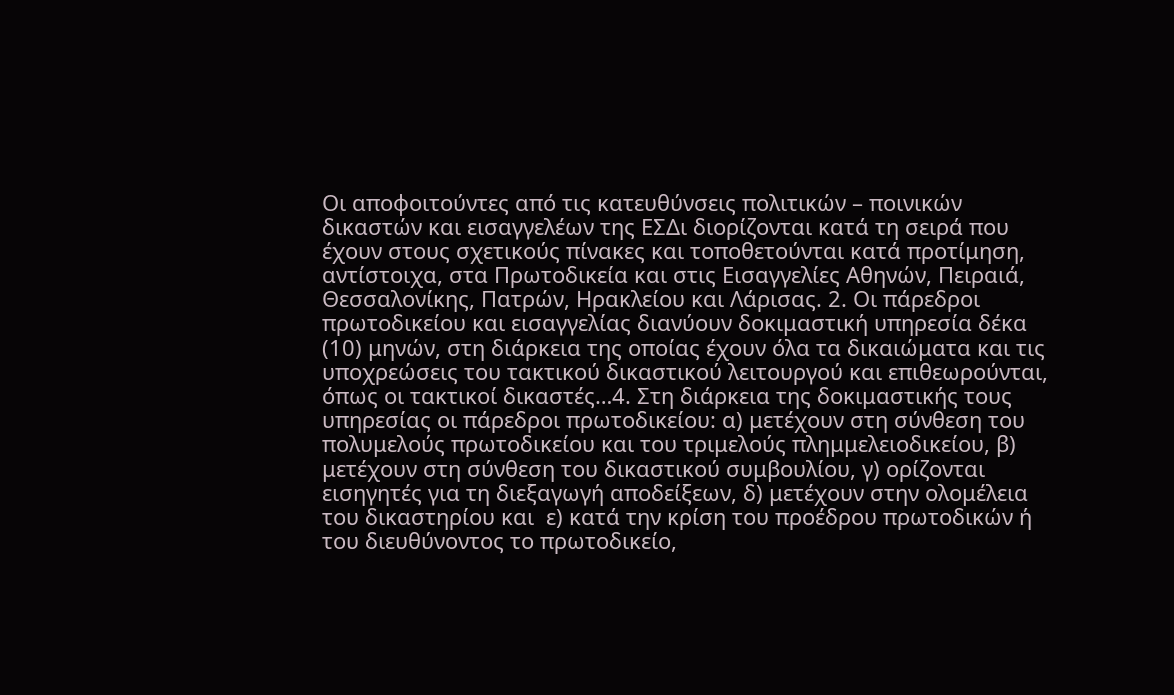Οι αποφοιτούντες από τις κατευθύνσεις πολιτικών – ποινικών δικαστών και εισαγγελέων της ΕΣΔι διορίζονται κατά τη σειρά που έχουν στους σχετικούς πίνακες και τοποθετούνται κατά προτίμηση, αντίστοιχα, στα Πρωτοδικεία και στις Εισαγγελίες Αθηνών, Πειραιά, Θεσσαλονίκης, Πατρών, Ηρακλείου και Λάρισας. 2. Οι πάρεδροι πρωτοδικείου και εισαγγελίας διανύουν δοκιμαστική υπηρεσία δέκα (10) μηνών, στη διάρκεια της οποίας έχουν όλα τα δικαιώματα και τις υποχρεώσεις του τακτικού δικαστικού λειτουργού και επιθεωρούνται, όπως οι τακτικοί δικαστές…4. Στη διάρκεια της δοκιμαστικής τους υπηρεσίας οι πάρεδροι πρωτοδικείου: α) μετέχουν στη σύνθεση του πολυμελούς πρωτοδικείου και του τριμελούς πλημμελειοδικείου, β) μετέχουν στη σύνθεση του δικαστικού συμβουλίου, γ) ορίζονται εισηγητές για τη διεξαγωγή αποδείξεων, δ) μετέχουν στην ολομέλεια του δικαστηρίου και  ε) κατά την κρίση του προέδρου πρωτοδικών ή του διευθύνοντος το πρωτοδικείο,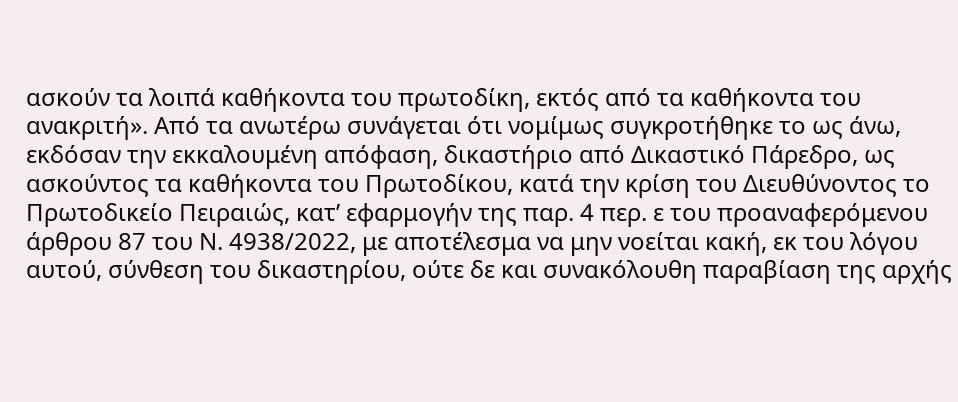ασκούν τα λοιπά καθήκοντα του πρωτοδίκη, εκτός από τα καθήκοντα του ανακριτή». Από τα ανωτέρω συνάγεται ότι νομίμως συγκροτήθηκε το ως άνω, εκδόσαν την εκκαλουμένη απόφαση, δικαστήριο από Δικαστικό Πάρεδρο, ως ασκούντος τα καθήκοντα του Πρωτοδίκου, κατά την κρίση του Διευθύνοντος το Πρωτοδικείο Πειραιώς, κατ’ εφαρμογήν της παρ. 4 περ. ε του προαναφερόμενου άρθρου 87 του Ν. 4938/2022, με αποτέλεσμα να μην νοείται κακή, εκ του λόγου αυτού, σύνθεση του δικαστηρίου, ούτε δε και συνακόλουθη παραβίαση της αρχής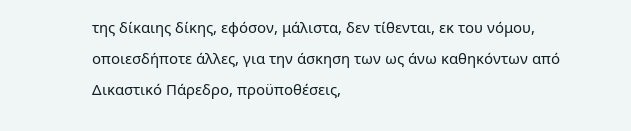της δίκαιης δίκης, εφόσον, μάλιστα, δεν τίθενται, εκ του νόμου, οποιεσδήποτε άλλες, για την άσκηση των ως άνω καθηκόντων από Δικαστικό Πάρεδρο, προϋποθέσεις,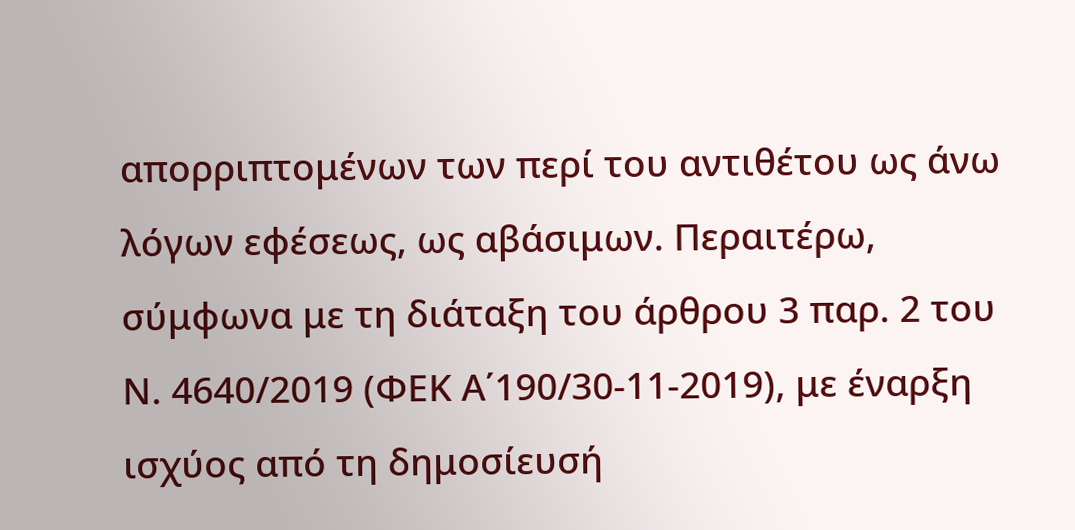απορριπτομένων των περί του αντιθέτου ως άνω λόγων εφέσεως, ως αβάσιμων. Περαιτέρω, σύμφωνα με τη διάταξη του άρθρου 3 παρ. 2 του Ν. 4640/2019 (ΦΕΚ Α΄190/30-11-2019), με έναρξη ισχύος από τη δημοσίευσή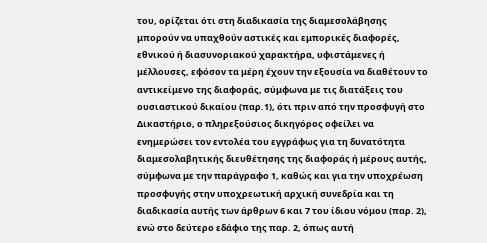του, ορίζεται ότι στη διαδικασία της διαμεσολάβησης μπορούν να υπαχθούν αστικές και εμπορικές διαφορές, εθνικού ή διασυνοριακού χαρακτήρα, υφιστάμενες ή μέλλουσες, εφόσον τα μέρη έχουν την εξουσία να διαθέτουν το αντικείμενο της διαφοράς, σύμφωνα με τις διατάξεις του ουσιαστικού δικαίου (παρ.1), ότι πριν από την προσφυγή στο Δικαστήριο, ο πληρεξούσιος δικηγόρος οφείλει να ενημερώσει τον εντολέα του εγγράφως για τη δυνατότητα διαμεσολαβητικής διευθέτησης της διαφοράς ή μέρους αυτής, σύμφωνα με την παράγραφο 1, καθώς και για την υποχρέωση προσφυγής στην υποχρεωτική αρχική συνεδρία και τη διαδικασία αυτής των άρθρων 6 και 7 του ίδιου νόμου (παρ. 2), ενώ στο δεύτερο εδάφιο της παρ. 2, όπως αυτή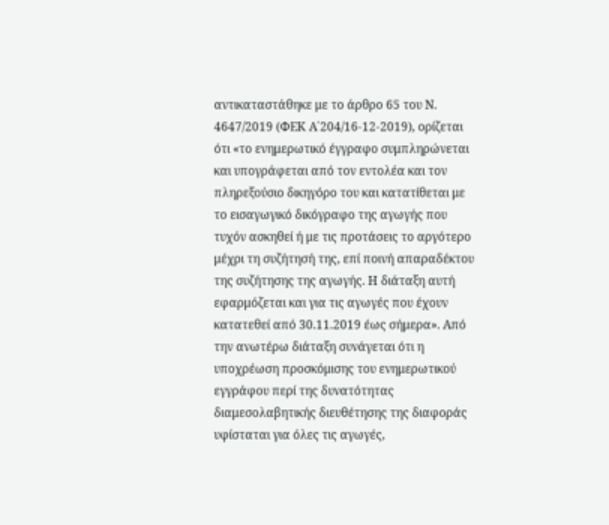αντικαταστάθηκε με το άρθρο 65 του Ν. 4647/2019 (ΦΕΚ Α΄204/16-12-2019), ορίζεται ότι «το ενημερωτικό έγγραφο συμπληρώνεται και υπογράφεται από τον εντολέα και τον πληρεξούσιο δικηγόρο του και κατατίθεται με το εισαγωγικό δικόγραφο της αγωγής που τυχόν ασκηθεί ή με τις προτάσεις το αργότερο μέχρι τη συζήτησή της, επί ποινή απαραδέκτου της συζήτησης της αγωγής. Η διάταξη αυτή εφαρμόζεται και για τις αγωγές που έχουν κατατεθεί από 30.11.2019 έως σήμερα». Από την ανωτέρω διάταξη συνάγεται ότι η υποχρέωση προσκόμισης του ενημερωτικού εγγράφου περί της δυνατότητας διαμεσολαβητικής διευθέτησης της διαφοράς υφίσταται για όλες τις αγωγές,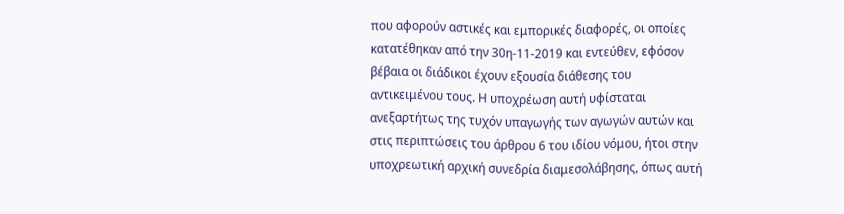που αφορούν αστικές και εμπορικές διαφορές, οι οποίες κατατέθηκαν από την 30η-11-2019 και εντεύθεν, εφόσον βέβαια οι διάδικοι έχουν εξουσία διάθεσης του αντικειμένου τους. Η υποχρέωση αυτή υφίσταται ανεξαρτήτως της τυχόν υπαγωγής των αγωγών αυτών και στις περιπτώσεις του άρθρου 6 του ιδίου νόμου, ήτοι στην υποχρεωτική αρχική συνεδρία διαμεσολάβησης, όπως αυτή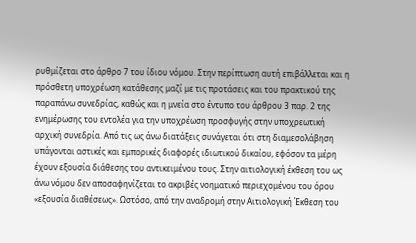ρυθμίζεται στο άρθρο 7 του ίδιου νόμου. Στην περίπτωση αυτή επιβάλλεται και η πρόσθετη υποχρέωση κατάθεσης μαζί με τις προτάσεις και του πρακτικού της παραπάνω συνεδρίας, καθώς και η μνεία στο έντυπο του άρθρου 3 παρ. 2 της ενημέρωσης του εντολέα για την υποχρέωση προσφυγής στην υποχρεωτική αρχική συνεδρία. Από τις ως άνω διατάξεις συνάγεται ότι στη διαμεσολάβηση υπάγονται αστικές και εμπορικές διαφορές ιδιωτικού δικαίου, εφόσον τα μέρη έχουν εξουσία διάθεσης του αντικειμένου τους. Στην αιτιολογική έκθεση του ως άνω νόμου δεν αποσαφηνίζεται το ακριβές νοηματικό περιεχομένου του όρου «εξουσία διαθέσεως». Ωστόσο, από την αναδρομή στην Αιτιολογική Έκθεση του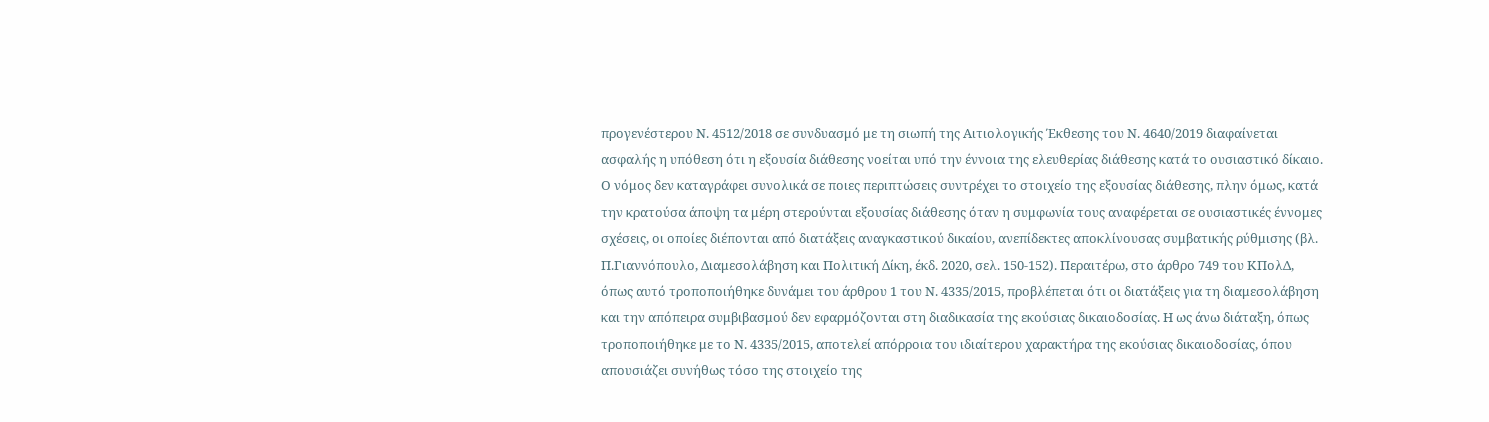προγενέστερου Ν. 4512/2018 σε συνδυασμό με τη σιωπή της Αιτιολογικής Έκθεσης του Ν. 4640/2019 διαφαίνεται ασφαλής η υπόθεση ότι η εξουσία διάθεσης νοείται υπό την έννοια της ελευθερίας διάθεσης κατά το ουσιαστικό δίκαιο. Ο νόμος δεν καταγράφει συνολικά σε ποιες περιπτώσεις συντρέχει το στοιχείο της εξουσίας διάθεσης, πλην όμως, κατά την κρατούσα άποψη τα μέρη στερούνται εξουσίας διάθεσης όταν η συμφωνία τους αναφέρεται σε ουσιαστικές έννομες σχέσεις, οι οποίες διέπονται από διατάξεις αναγκαστικού δικαίου, ανεπίδεκτες αποκλίνουσας συμβατικής ρύθμισης (βλ. Π.Γιαννόπουλο, Διαμεσολάβηση και Πολιτική Δίκη, έκδ. 2020, σελ. 150-152). Περαιτέρω, στο άρθρο 749 του ΚΠολΔ, όπως αυτό τροποποιήθηκε δυνάμει του άρθρου 1 του Ν. 4335/2015, προβλέπεται ότι οι διατάξεις για τη διαμεσολάβηση και την απόπειρα συμβιβασμού δεν εφαρμόζονται στη διαδικασία της εκούσιας δικαιοδοσίας. Η ως άνω διάταξη, όπως τροποποιήθηκε με το Ν. 4335/2015, αποτελεί απόρροια του ιδιαίτερου χαρακτήρα της εκούσιας δικαιοδοσίας, όπου απουσιάζει συνήθως τόσο της στοιχείο της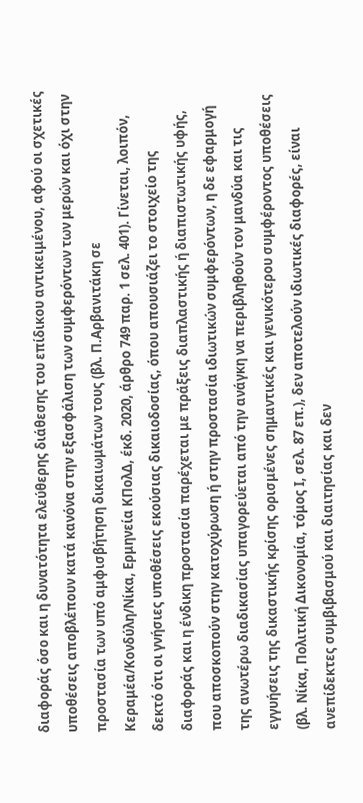διαφοράς όσο και η δυνατότητα ελεύθερης διάθεσης του επίδικου αντικειμένου, αφού οι σχετικές υποθέσεις αποβλέπουν κατά κανόνα στην εξασφάλιση των συμφερόντων των μερών και όχι στην προστασία των υπό αμφισβήτηση δικαιωμάτων τους (βλ. Π.Αρβανιτάκη σε Κεραμέα/Κονδύλη/Νίκα, Ερμηνεία ΚΠολΔ, έκδ. 2020, άρθρο 749 παρ. 1 σελ. 401). Γίνεται, λοιπόν, δεκτό ότι οι γνήσιες υποθέσεις εκούσιας δικαιοδοσίας, όπου απουσιάζει το στοιχείο της διαφοράς και η ένδικη προστασία παρέχεται με πράξεις διαπλαστικής ή διαπιστωτικής υφής, που αποσκοπούν στην κατοχύρωση ή στην προστασία ιδιωτικών συμφερόντων, η δε εφαρμογή της ανωτέρω διαδικασίας υπαγορεύεται από την ανάγκη να περιβληθούν τον μανδύα και τις εγγυήσεις της δικαστικής κρίσης ορισμένες σημαντικές και γενικότερου συμφέροντος υποθέσεις (βλ. Νίκα, Πολιτική Δικονομία, τόμος I, σελ. 87 επ.), δεν αποτελούν ιδιωτικές διαφορές, είναι ανεπίδεκτες συμβιβασμού και διαιτησίας και δεν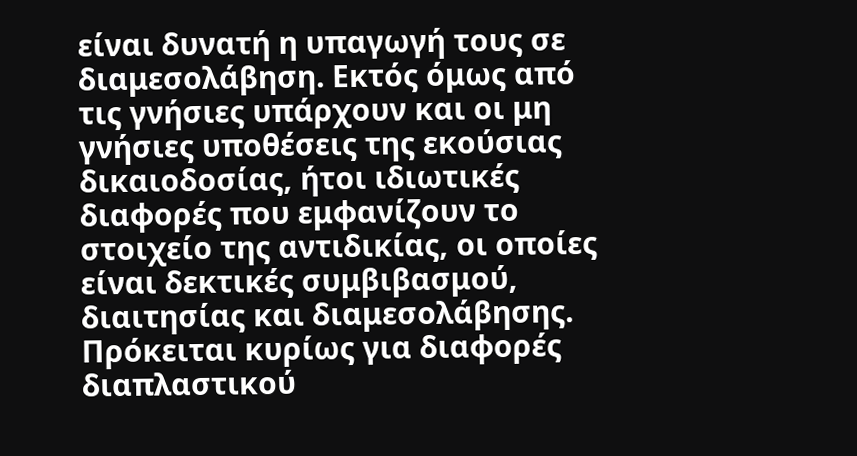είναι δυνατή η υπαγωγή τους σε διαμεσολάβηση. Εκτός όμως από τις γνήσιες υπάρχουν και οι μη γνήσιες υποθέσεις της εκούσιας δικαιοδοσίας, ήτοι ιδιωτικές διαφορές που εμφανίζουν το στοιχείο της αντιδικίας, οι οποίες είναι δεκτικές συμβιβασμού, διαιτησίας και διαμεσολάβησης. Πρόκειται κυρίως για διαφορές διαπλαστικού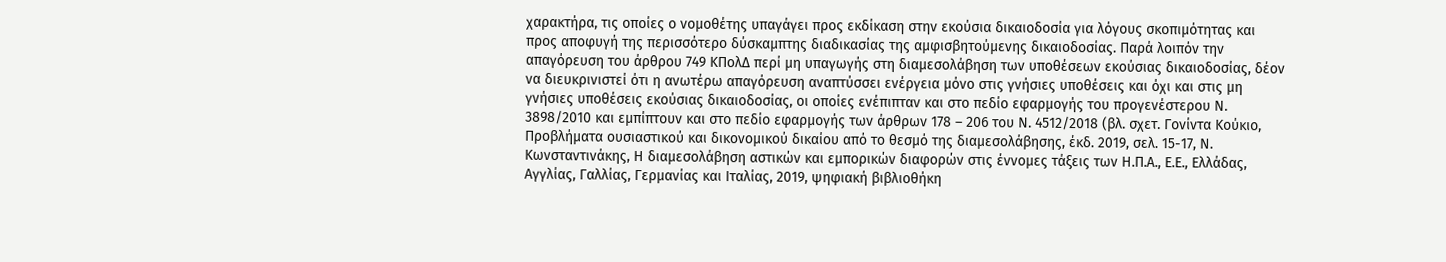χαρακτήρα, τις οποίες ο νομοθέτης υπαγάγει προς εκδίκαση στην εκούσια δικαιοδοσία για λόγους σκοπιμότητας και προς αποφυγή της περισσότερο δύσκαμπτης διαδικασίας της αμφισβητούμενης δικαιοδοσίας. Παρά λοιπόν την απαγόρευση του άρθρου 749 ΚΠολΔ περί μη υπαγωγής στη διαμεσολάβηση των υποθέσεων εκούσιας δικαιοδοσίας, δέον να διευκρινιστεί ότι η ανωτέρω απαγόρευση αναπτύσσει ενέργεια μόνο στις γνήσιες υποθέσεις και όχι και στις μη γνήσιες υποθέσεις εκούσιας δικαιοδοσίας, οι οποίες ενέπιπταν και στο πεδίο εφαρμογής του προγενέστερου Ν. 3898/2010 και εμπίπτουν και στο πεδίο εφαρμογής των άρθρων 178 – 206 του Ν. 4512/2018 (βλ. σχετ. Γονίντα Κούκιο, Προβλήματα ουσιαστικού και δικονομικού δικαίου από το θεσμό της διαμεσολάβησης, έκδ. 2019, σελ. 15-17, Ν. Κωνσταντινάκης, Η διαμεσολάβηση αστικών και εμπορικών διαφορών στις έννομες τάξεις των Η.Π.Α., Ε.Ε., Ελλάδας, Αγγλίας, Γαλλίας, Γερμανίας και Ιταλίας, 2019, ψηφιακή βιβλιοθήκη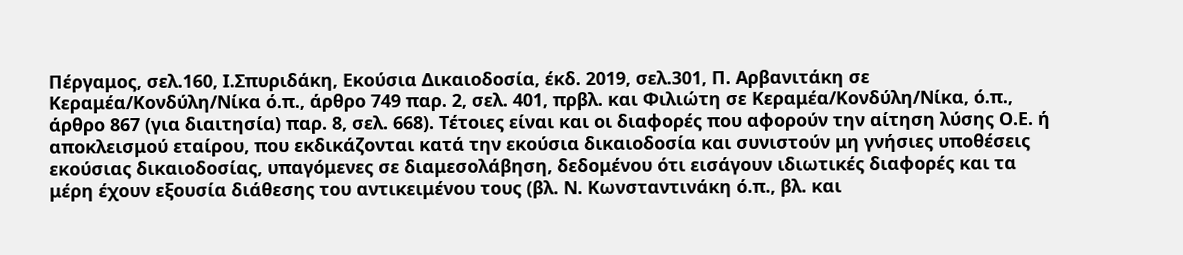Πέργαμος, σελ.160, Ι.Σπυριδάκη, Εκούσια Δικαιοδοσία, έκδ. 2019, σελ.301, Π. Αρβανιτάκη σε Κεραμέα/Κονδύλη/Νίκα ό.π., άρθρο 749 παρ. 2, σελ. 401, πρβλ. και Φιλιώτη σε Κεραμέα/Κονδύλη/Νίκα, ό.π., άρθρο 867 (για διαιτησία) παρ. 8, σελ. 668). Τέτοιες είναι και οι διαφορές που αφορούν την αίτηση λύσης Ο.Ε. ή αποκλεισμού εταίρου, που εκδικάζονται κατά την εκούσια δικαιοδοσία και συνιστούν μη γνήσιες υποθέσεις εκούσιας δικαιοδοσίας, υπαγόμενες σε διαμεσολάβηση, δεδομένου ότι εισάγουν ιδιωτικές διαφορές και τα μέρη έχουν εξουσία διάθεσης του αντικειμένου τους (βλ. Ν. Κωνσταντινάκη ό.π., βλ. και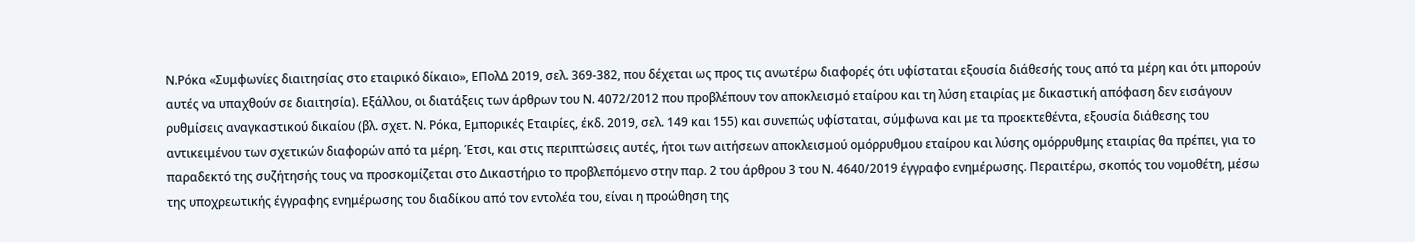Ν.Ρόκα «Συμφωνίες διαιτησίας στο εταιρικό δίκαιο», ΕΠολΔ 2019, σελ. 369-382, που δέχεται ως προς τις ανωτέρω διαφορές ότι υφίσταται εξουσία διάθεσής τους από τα μέρη και ότι μπορούν αυτές να υπαχθούν σε διαιτησία). Εξάλλου, οι διατάξεις των άρθρων του Ν. 4072/2012 που προβλέπουν τον αποκλεισμό εταίρου και τη λύση εταιρίας με δικαστική απόφαση δεν εισάγουν ρυθμίσεις αναγκαστικού δικαίου (βλ. σχετ. Ν. Ρόκα, Εμπορικές Εταιρίες, έκδ. 2019, σελ. 149 και 155) και συνεπώς υφίσταται, σύμφωνα και με τα προεκτεθέντα, εξουσία διάθεσης του αντικειμένου των σχετικών διαφορών από τα μέρη. Έτσι, και στις περιπτώσεις αυτές, ήτοι των αιτήσεων αποκλεισμού ομόρρυθμου εταίρου και λύσης ομόρρυθμης εταιρίας θα πρέπει, για το παραδεκτό της συζήτησής τους να προσκομίζεται στο Δικαστήριο το προβλεπόμενο στην παρ. 2 του άρθρου 3 του Ν. 4640/2019 έγγραφο ενημέρωσης. Περαιτέρω, σκοπός του νομοθέτη, μέσω της υποχρεωτικής έγγραφης ενημέρωσης του διαδίκου από τον εντολέα του, είναι η προώθηση της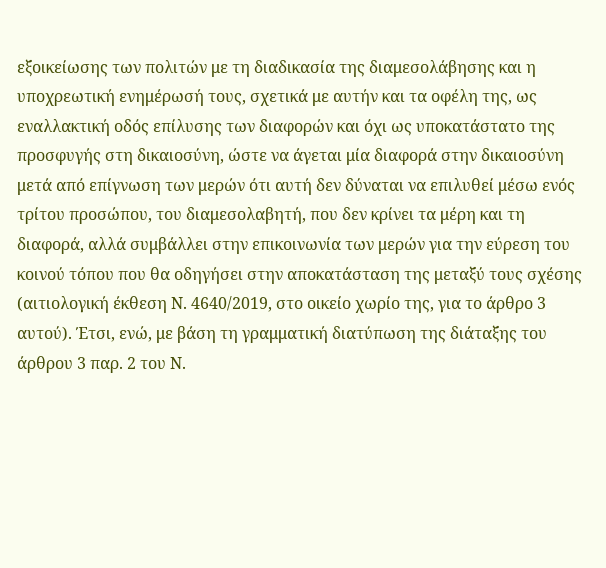εξοικείωσης των πολιτών με τη διαδικασία της διαμεσολάβησης και η υποχρεωτική ενημέρωσή τους, σχετικά με αυτήν και τα οφέλη της, ως εναλλακτική οδός επίλυσης των διαφορών και όχι ως υποκατάστατο της προσφυγής στη δικαιοσύνη, ώστε να άγεται μία διαφορά στην δικαιοσύνη μετά από επίγνωση των μερών ότι αυτή δεν δύναται να επιλυθεί μέσω ενός τρίτου προσώπου, του διαμεσολαβητή, που δεν κρίνει τα μέρη και τη διαφορά, αλλά συμβάλλει στην επικοινωνία των μερών για την εύρεση του κοινού τόπου που θα οδηγήσει στην αποκατάσταση της μεταξύ τους σχέσης (αιτιολογική έκθεση Ν. 4640/2019, στο οικείο χωρίο της, για το άρθρο 3 αυτού). Έτσι, ενώ, με βάση τη γραμματική διατύπωση της διάταξης του άρθρου 3 παρ. 2 του Ν.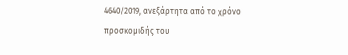4640/2019, ανεξάρτητα από το χρόνο προσκομιδής του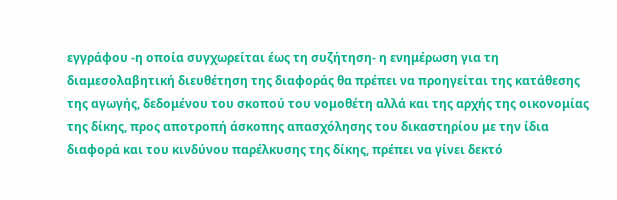εγγράφου -η οποία συγχωρείται έως τη συζήτηση- η ενημέρωση για τη διαμεσολαβητική διευθέτηση της διαφοράς θα πρέπει να προηγείται της κατάθεσης της αγωγής, δεδομένου του σκοπού του νομοθέτη αλλά και της αρχής της οικονομίας της δίκης, προς αποτροπή άσκοπης απασχόλησης του δικαστηρίου με την ίδια διαφορά και του κινδύνου παρέλκυσης της δίκης, πρέπει να γίνει δεκτό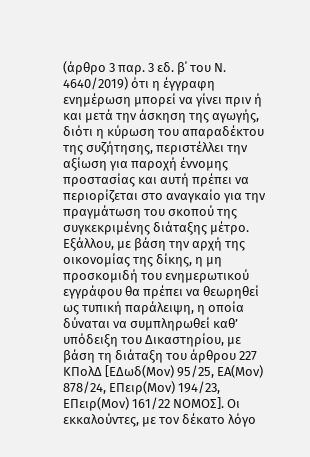(άρθρο 3 παρ. 3 εδ. β΄ του Ν. 4640/2019) ότι η έγγραφη ενημέρωση μπορεί να γίνει πριν ή και μετά την άσκηση της αγωγής, διότι η κύρωση του απαραδέκτου της συζήτησης, περιστέλλει την αξίωση για παροχή έννομης προστασίας και αυτή πρέπει να περιορίζεται στο αναγκαίο για την πραγμάτωση του σκοπού της συγκεκριμένης διάταξης μέτρο. Εξάλλου, με βάση την αρχή της οικονομίας της δίκης, η μη προσκομιδή του ενημερωτικού εγγράφου θα πρέπει να θεωρηθεί ως τυπική παράλειψη, η οποία δύναται να συμπληρωθεί καθ’ υπόδειξη του Δικαστηρίου, με βάση τη διάταξη του άρθρου 227 ΚΠολΔ [ΕΔωδ(Μον) 95/25, ΕΑ(Μον) 878/24, ΕΠειρ(Μον) 194/23, ΕΠειρ(Μον) 161/22 ΝΟΜΟΣ]. Οι εκκαλούντες, με τον δέκατο λόγο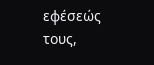εφέσεώς τους,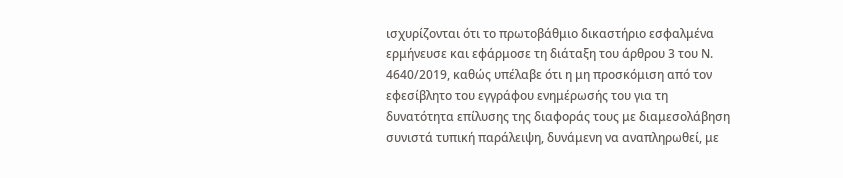ισχυρίζονται ότι το πρωτοβάθμιο δικαστήριο εσφαλμένα ερμήνευσε και εφάρμοσε τη διάταξη του άρθρου 3 του Ν. 4640/2019, καθώς υπέλαβε ότι η μη προσκόμιση από τον εφεσίβλητο του εγγράφου ενημέρωσής του για τη δυνατότητα επίλυσης της διαφοράς τους με διαμεσολάβηση συνιστά τυπική παράλειψη, δυνάμενη να αναπληρωθεί, με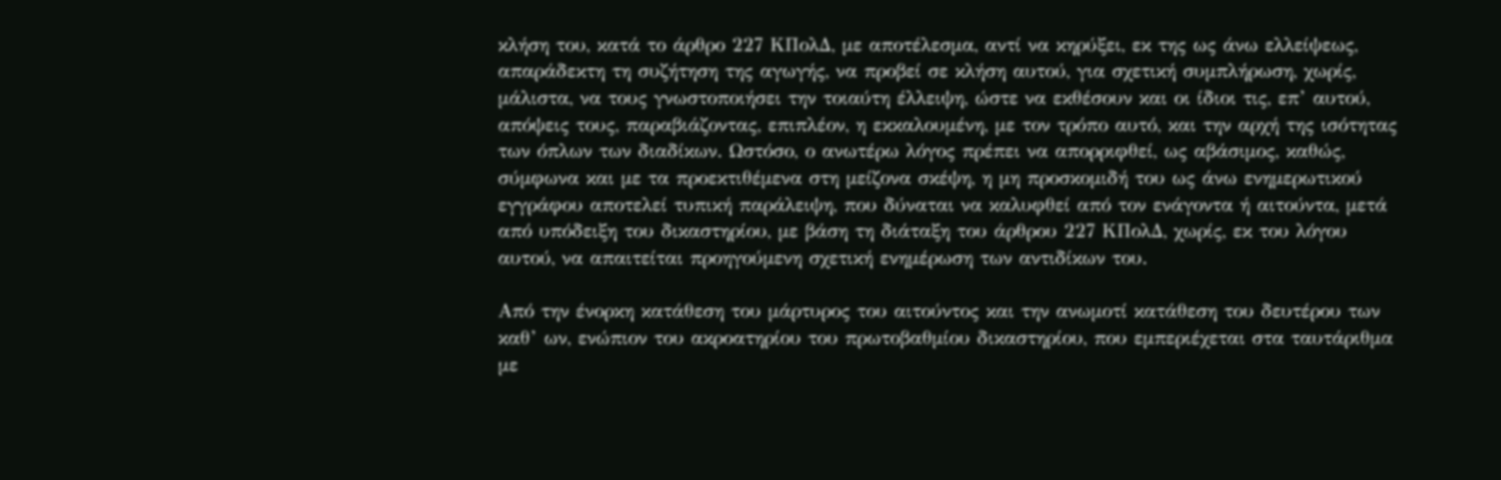κλήση του, κατά το άρθρο 227 ΚΠολΔ, με αποτέλεσμα, αντί να κηρύξει, εκ της ως άνω ελλείψεως, απαράδεκτη τη συζήτηση της αγωγής, να προβεί σε κλήση αυτού, για σχετική συμπλήρωση, χωρίς, μάλιστα, να τους γνωστοποιήσει την τοιαύτη έλλειψη, ώστε να εκθέσουν και οι ίδιοι τις, επ’ αυτού, απόψεις τους, παραβιάζοντας, επιπλέον, η εκκαλουμένη, με τον τρόπο αυτό, και την αρχή της ισότητας των όπλων των διαδίκων. Ωστόσο, ο ανωτέρω λόγος πρέπει να απορριφθεί, ως αβάσιμος, καθώς, σύμφωνα και με τα προεκτιθέμενα στη μείζονα σκέψη, η μη προσκομιδή του ως άνω ενημερωτικού εγγράφου αποτελεί τυπική παράλειψη, που δύναται να καλυφθεί από τον ενάγοντα ή αιτούντα, μετά από υπόδειξη του δικαστηρίου, με βάση τη διάταξη του άρθρου 227 ΚΠολΔ, χωρίς, εκ του λόγου αυτού, να απαιτείται προηγούμενη σχετική ενημέρωση των αντιδίκων του.

Από την ένορκη κατάθεση του μάρτυρος του αιτούντος και την ανωμοτί κατάθεση του δευτέρου των καθ’ ων, ενώπιον του ακροατηρίου του πρωτοβαθμίου δικαστηρίου, που εμπεριέχεται στα ταυτάριθμα με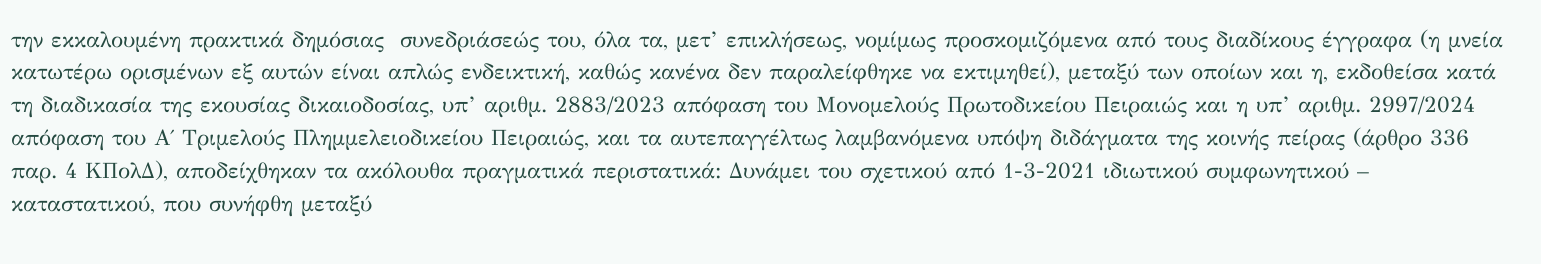την εκκαλουμένη πρακτικά δημόσιας  συνεδριάσεώς του, όλα τα, μετ’ επικλήσεως, νομίμως προσκομιζόμενα από τους διαδίκους έγγραφα (η μνεία κατωτέρω ορισμένων εξ αυτών είναι απλώς ενδεικτική, καθώς κανένα δεν παραλείφθηκε να εκτιμηθεί), μεταξύ των οποίων και η, εκδοθείσα κατά τη διαδικασία της εκουσίας δικαιοδοσίας, υπ’ αριθμ. 2883/2023 απόφαση του Μονομελούς Πρωτοδικείου Πειραιώς και η υπ’ αριθμ. 2997/2024 απόφαση του Α΄ Τριμελούς Πλημμελειοδικείου Πειραιώς, και τα αυτεπαγγέλτως λαμβανόμενα υπόψη διδάγματα της κοινής πείρας (άρθρο 336 παρ. 4 ΚΠολΔ), αποδείχθηκαν τα ακόλουθα πραγματικά περιστατικά: Δυνάμει του σχετικού από 1-3-2021 ιδιωτικού συμφωνητικού – καταστατικού, που συνήφθη μεταξύ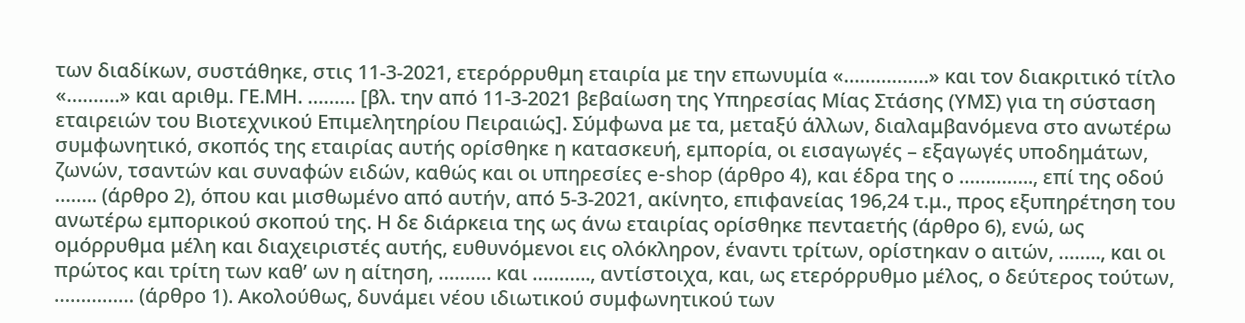των διαδίκων, συστάθηκε, στις 11-3-2021, ετερόρρυθμη εταιρία με την επωνυμία «…………….» και τον διακριτικό τίτλο «……….» και αριθμ. ΓΕ.ΜΗ. ……… [βλ. την από 11-3-2021 βεβαίωση της Υπηρεσίας Μίας Στάσης (ΥΜΣ) για τη σύσταση εταιρειών του Βιοτεχνικού Επιμελητηρίου Πειραιώς]. Σύμφωνα με τα, μεταξύ άλλων, διαλαμβανόμενα στο ανωτέρω συμφωνητικό, σκοπός της εταιρίας αυτής ορίσθηκε η κατασκευή, εμπορία, οι εισαγωγές – εξαγωγές υποδημάτων, ζωνών, τσαντών και συναφών ειδών, καθώς και οι υπηρεσίες e-shop (άρθρο 4), και έδρα της ο ………….., επί της οδού …….. (άρθρο 2), όπου και μισθωμένο από αυτήν, από 5-3-2021, ακίνητο, επιφανείας 196,24 τ.μ., προς εξυπηρέτηση του ανωτέρω εμπορικού σκοπού της. Η δε διάρκεια της ως άνω εταιρίας ορίσθηκε πενταετής (άρθρο 6), ενώ, ως ομόρρυθμα μέλη και διαχειριστές αυτής, ευθυνόμενοι εις ολόκληρον, έναντι τρίτων, ορίστηκαν ο αιτών, …….., και οι πρώτος και τρίτη των καθ’ ων η αίτηση, ………. και ……….., αντίστοιχα, και, ως ετερόρρυθμο μέλος, ο δεύτερος τούτων, …………… (άρθρο 1). Ακολούθως, δυνάμει νέου ιδιωτικού συμφωνητικού των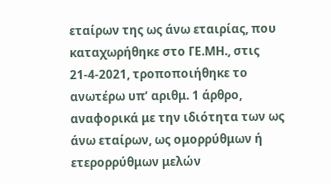εταίρων της ως άνω εταιρίας, που καταχωρήθηκε στο ΓΕ.ΜΗ., στις 21-4-2021, τροποποιήθηκε το ανωτέρω υπ’ αριθμ. 1 άρθρο, αναφορικά με την ιδιότητα των ως άνω εταίρων, ως ομορρύθμων ή ετερορρύθμων μελών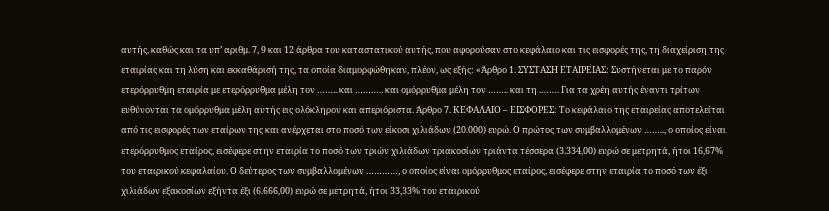αυτής, καθώς και τα υπ’ αριθμ. 7, 9 και 12 άρθρα του καταστατικού αυτής, που αφορούσαν στο κεφάλαιο και τις εισφορές της, τη διαχείριση της εταιρίας και τη λύση και εκκαθάρισή της, τα οποία διαμορφώθηκαν, πλέον, ως εξής: «Άρθρο 1. ΣΥΣΤΑΣΗ ΕΤΑΙΡΕΙΑΣ: Συστήνεται με το παρόν ετερόρρυθμη εταιρία με ετερόρρυθμα μέλη τον …….. και ……….. και ομόρρυθμα μέλη τον …….. και τη .……. Για τα χρέη αυτής έναντι τρίτων ευθύνονται τα ομόρρυθμα μέλη αυτής εις ολόκληρον και απεριόριστα. Άρθρο 7. ΚΕΦΑΛΑΙΟ – ΕΙΣΦΟΡΕΣ: Το κεφάλαιο της εταιρείας αποτελείται από τις εισφορές των εταίρων της και ανέρχεται στο ποσό των είκοσι χιλιάδων (20.000) ευρώ. Ο πρώτος των συμβαλλομένων …….., ο οποίος είναι ετερόρρυθμος εταίρος, εισέφερε στην εταιρία το ποσό των τριών χιλιάδων τριακοσίων τριάντα τέσσερα (3.334,00) ευρώ σε μετρητά, ήτοι 16,67% του εταιρικού κεφαλαίου. Ο δεύτερος των συμβαλλομένων …………, ο οποίος είναι ομόρρυθμος εταίρος, εισέφερε στην εταιρία το ποσό των έξι χιλιάδων εξακοσίων εξήντα έξι (6.666,00) ευρώ σε μετρητά, ήτοι 33,33% του εταιρικού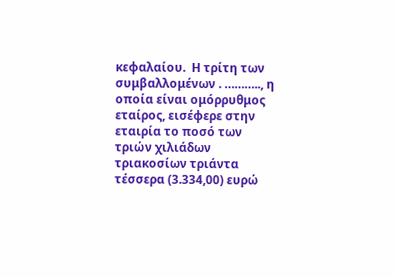κεφαλαίου.  Η τρίτη των συμβαλλομένων . ……….., η οποία είναι ομόρρυθμος εταίρος, εισέφερε στην εταιρία το ποσό των τριών χιλιάδων τριακοσίων τριάντα τέσσερα (3.334,00) ευρώ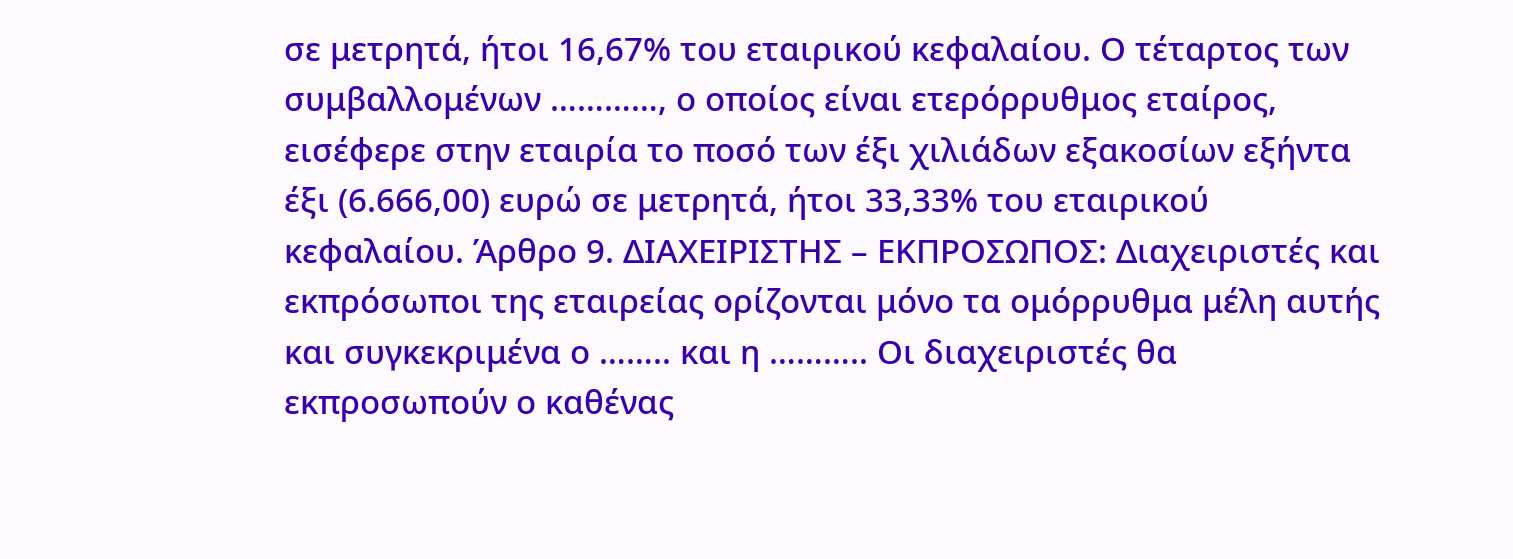σε μετρητά, ήτοι 16,67% του εταιρικού κεφαλαίου. Ο τέταρτος των συμβαλλομένων …………, ο οποίος είναι ετερόρρυθμος εταίρος, εισέφερε στην εταιρία το ποσό των έξι χιλιάδων εξακοσίων εξήντα έξι (6.666,00) ευρώ σε μετρητά, ήτοι 33,33% του εταιρικού κεφαλαίου. Άρθρο 9. ΔΙΑΧΕΙΡΙΣΤΗΣ – ΕΚΠΡΟΣΩΠΟΣ: Διαχειριστές και εκπρόσωποι της εταιρείας ορίζονται μόνο τα ομόρρυθμα μέλη αυτής και συγκεκριμένα ο …….. και η ……….. Οι διαχειριστές θα εκπροσωπούν ο καθένας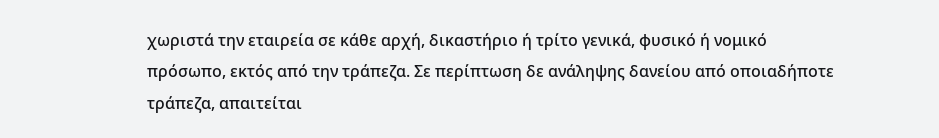χωριστά την εταιρεία σε κάθε αρχή, δικαστήριο ή τρίτο γενικά, φυσικό ή νομικό πρόσωπο, εκτός από την τράπεζα. Σε περίπτωση δε ανάληψης δανείου από οποιαδήποτε τράπεζα, απαιτείται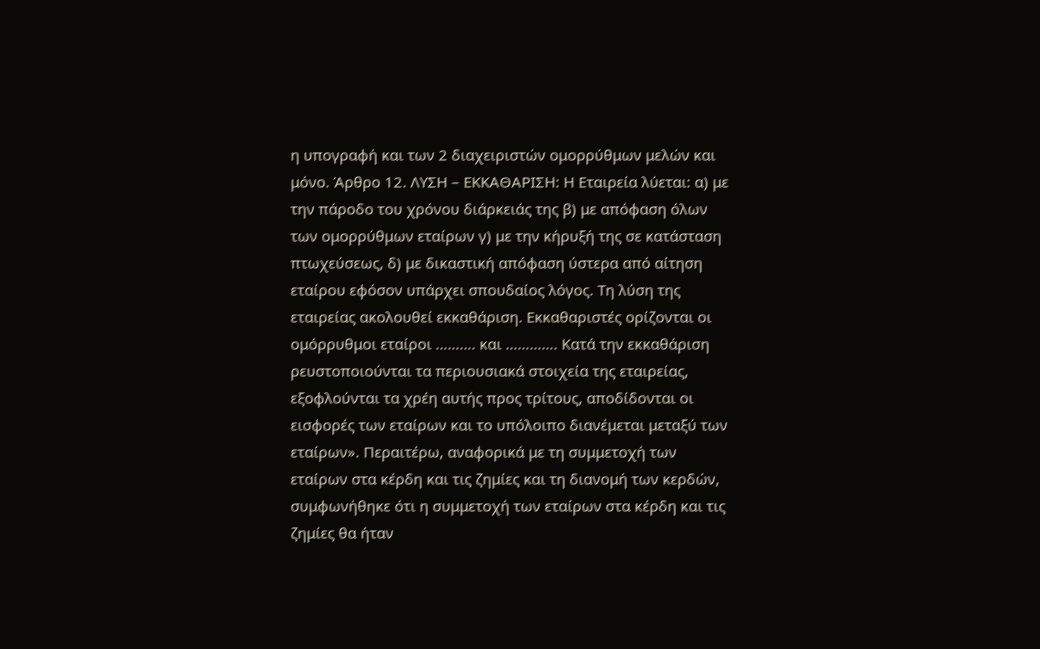η υπογραφή και των 2 διαχειριστών ομορρύθμων μελών και μόνο. Άρθρο 12. ΛΥΣΗ – ΕΚΚΑΘΑΡΙΣΗ: Η Εταιρεία λύεται: α) με την πάροδο του χρόνου διάρκειάς της β) με απόφαση όλων των ομορρύθμων εταίρων γ) με την κήρυξή της σε κατάσταση πτωχεύσεως, δ) με δικαστική απόφαση ύστερα από αίτηση εταίρου εφόσον υπάρχει σπουδαίος λόγος. Τη λύση της εταιρείας ακολουθεί εκκαθάριση. Εκκαθαριστές ορίζονται οι ομόρρυθμοι εταίροι ………. και …………. Κατά την εκκαθάριση ρευστοποιούνται τα περιουσιακά στοιχεία της εταιρείας, εξοφλούνται τα χρέη αυτής προς τρίτους, αποδίδονται οι εισφορές των εταίρων και το υπόλοιπο διανέμεται μεταξύ των εταίρων». Περαιτέρω, αναφορικά με τη συμμετοχή των εταίρων στα κέρδη και τις ζημίες και τη διανομή των κερδών, συμφωνήθηκε ότι η συμμετοχή των εταίρων στα κέρδη και τις ζημίες θα ήταν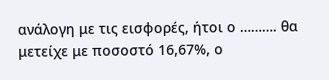ανάλογη με τις εισφορές, ήτοι ο ………. θα μετείχε με ποσοστό 16,67%, ο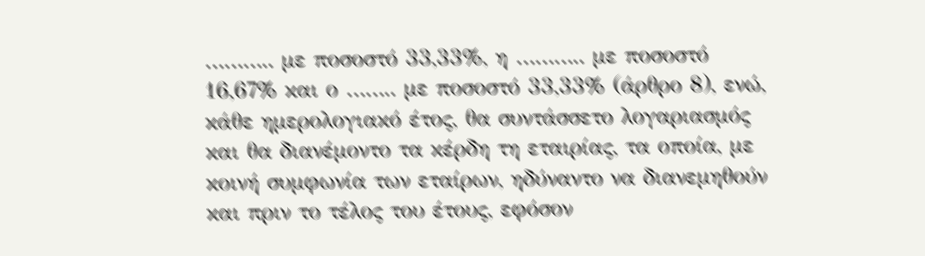……….. με ποσοστό 33,33%, η ……….. με ποσοστό 16,67% και ο …….. με ποσοστό 33,33% (άρθρο 8), ενώ, κάθε ημερολογιακό έτος, θα συντάσσετο λογαριασμός και θα διανέμοντο τα κέρδη τη εταιρίας, τα οποία, με κοινή συμφωνία των εταίρων, ηδύναντο να διανεμηθούν και πριν το τέλος του έτους, εφόσον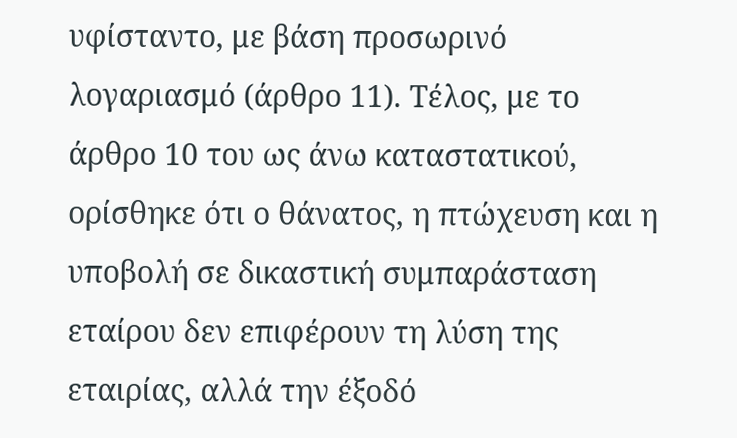υφίσταντο, με βάση προσωρινό λογαριασμό (άρθρο 11). Τέλος, με το άρθρο 10 του ως άνω καταστατικού, ορίσθηκε ότι ο θάνατος, η πτώχευση και η υποβολή σε δικαστική συμπαράσταση εταίρου δεν επιφέρουν τη λύση της εταιρίας, αλλά την έξοδό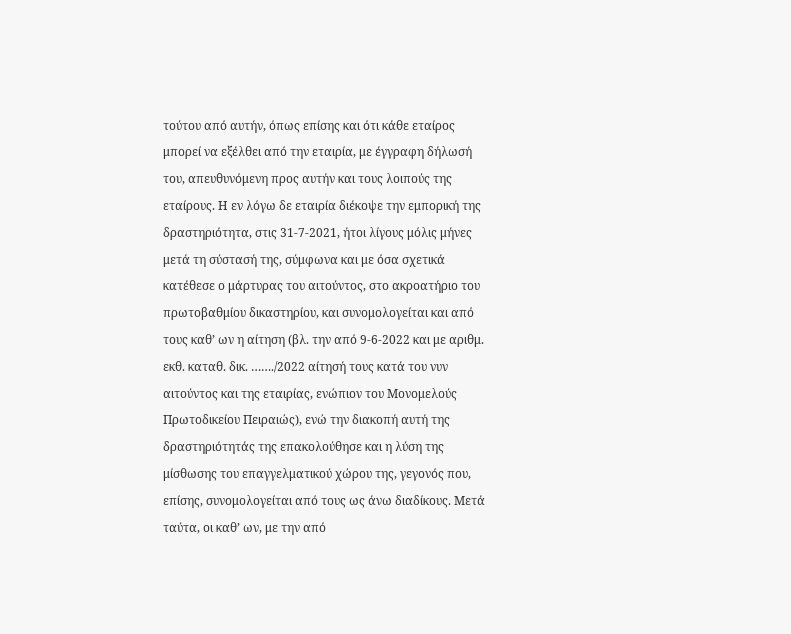τούτου από αυτήν, όπως επίσης και ότι κάθε εταίρος μπορεί να εξέλθει από την εταιρία, με έγγραφη δήλωσή του, απευθυνόμενη προς αυτήν και τους λοιπούς της εταίρους. Η εν λόγω δε εταιρία διέκοψε την εμπορική της δραστηριότητα, στις 31-7-2021, ήτοι λίγους μόλις μήνες μετά τη σύστασή της, σύμφωνα και με όσα σχετικά κατέθεσε ο μάρτυρας του αιτούντος, στο ακροατήριο του πρωτοβαθμίου δικαστηρίου, και συνομολογείται και από τους καθ’ ων η αίτηση (βλ. την από 9-6-2022 και με αριθμ. εκθ. καταθ. δικ. ……./2022 αίτησή τους κατά του νυν αιτούντος και της εταιρίας, ενώπιον του Μονομελούς Πρωτοδικείου Πειραιώς), ενώ την διακοπή αυτή της δραστηριότητάς της επακολούθησε και η λύση της μίσθωσης του επαγγελματικού χώρου της, γεγονός που, επίσης, συνομολογείται από τους ως άνω διαδίκους. Μετά ταύτα, οι καθ’ ων, με την από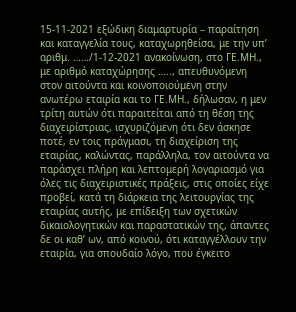15-11-2021 εξώδικη διαμαρτυρία – παραίτηση και καταγγελία τους, καταχωρηθείσα, με την υπ’ αριθμ. ……/1-12-2021 ανακοίνωση, στο ΓΕ.ΜΗ., με αριθμό καταχώρησης ….., απευθυνόμενη στον αιτούντα και κοινοποιούμενη στην ανωτέρω εταιρία και το ΓΕ.ΜΗ., δήλωσαν, η μεν τρίτη αυτών ότι παραιτείται από τη θέση της διαχειρίστριας, ισχυριζόμενη ότι δεν άσκησε ποτέ, εν τοις πράγμασι, τη διαχείριση της εταιρίας, καλώντας, παράλληλα, τον αιτούντα να παράσχει πλήρη και λεπτομερή λογαριασμό για όλες τις διαχειριστικές πράξεις, στις οποίες είχε προβεί, κατά τη διάρκεια της λειτουργίας της εταιρίας αυτής, με επίδειξη των σχετικών δικαιολογητικών και παραστατικών της, άπαντες δε οι καθ’ ων, από κοινού, ότι καταγγέλλουν την εταιρία, για σπουδαίο λόγο, που έγκειτο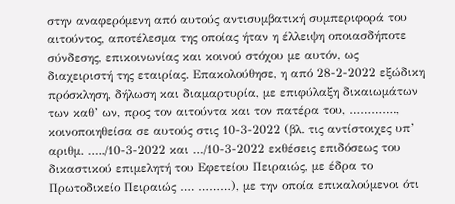στην αναφερόμενη από αυτούς αντισυμβατική συμπεριφορά του αιτούντος, αποτέλεσμα της οποίας ήταν η έλλειψη οποιασδήποτε σύνδεσης, επικοινωνίας και κοινού στόχου με αυτόν, ως διαχειριστή της εταιρίας. Επακολούθησε, η από 28-2-2022 εξώδικη πρόσκληση, δήλωση και διαμαρτυρία, με επιφύλαξη δικαιωμάτων των καθ’ ων, προς τον αιτούντα και τον πατέρα του, …………., κοινοποιηθείσα σε αυτούς στις 10-3-2022 (βλ. τις αντίστοιχες υπ’ αριθμ. …../10-3-2022 και …/10-3-2022 εκθέσεις επιδόσεως του δικαστικού επιμελητή του Εφετείου Πειραιώς, με έδρα το Πρωτοδικείο Πειραιώς …. ………), με την οποία επικαλούμενοι ότι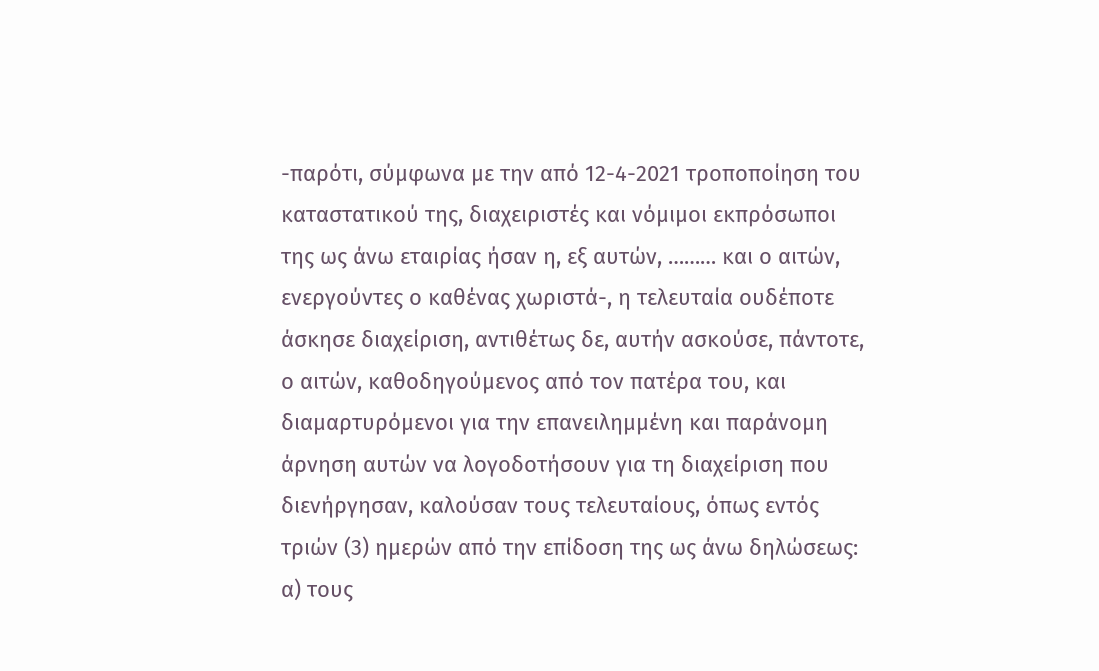-παρότι, σύμφωνα με την από 12-4-2021 τροποποίηση του καταστατικού της, διαχειριστές και νόμιμοι εκπρόσωποι της ως άνω εταιρίας ήσαν η, εξ αυτών, ……… και ο αιτών, ενεργούντες ο καθένας χωριστά-, η τελευταία ουδέποτε άσκησε διαχείριση, αντιθέτως δε, αυτήν ασκούσε, πάντοτε, ο αιτών, καθοδηγούμενος από τον πατέρα του, και διαμαρτυρόμενοι για την επανειλημμένη και παράνομη άρνηση αυτών να λογοδοτήσουν για τη διαχείριση που διενήργησαν, καλούσαν τους τελευταίους, όπως εντός τριών (3) ημερών από την επίδοση της ως άνω δηλώσεως: α) τους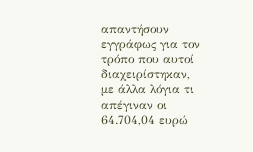απαντήσουν εγγράφως για τον τρόπο που αυτοί διαχειρίστηκαν, με άλλα λόγια τι απέγιναν οι 64.704,04 ευρώ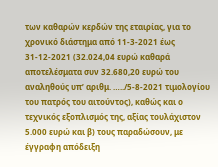των καθαρών κερδών της εταιρίας, για το χρονικό διάστημα από 11-3-2021 έως 31-12-2021 (32.024,04 ευρώ καθαρά αποτελέσματα συν 32.680,20 ευρώ του αναληθούς υπ’ αριθμ. …../5-8-2021 τιμολογίου του πατρός του αιτούντος), καθώς και ο τεχνικός εξοπλισμός της, αξίας τουλάχιστον 5.000 ευρώ και β) τους παραδώσουν, με έγγραφη απόδειξη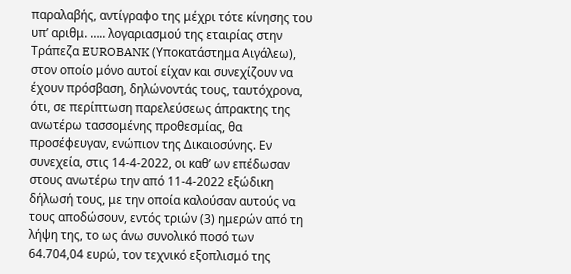παραλαβής, αντίγραφο της μέχρι τότε κίνησης του υπ’ αριθμ. ….. λογαριασμού της εταιρίας στην Τράπεζα EUROBANK (Υποκατάστημα Αιγάλεω), στον οποίο μόνο αυτοί είχαν και συνεχίζουν να έχουν πρόσβαση, δηλώνοντάς τους, ταυτόχρονα, ότι, σε περίπτωση παρελεύσεως άπρακτης της ανωτέρω τασσομένης προθεσμίας, θα προσέφευγαν, ενώπιον της Δικαιοσύνης. Εν συνεχεία, στις 14-4-2022, οι καθ’ ων επέδωσαν στους ανωτέρω την από 11-4-2022 εξώδικη δήλωσή τους, με την οποία καλούσαν αυτούς να τους αποδώσουν, εντός τριών (3) ημερών από τη λήψη της, το ως άνω συνολικό ποσό των 64.704,04 ευρώ, τον τεχνικό εξοπλισμό της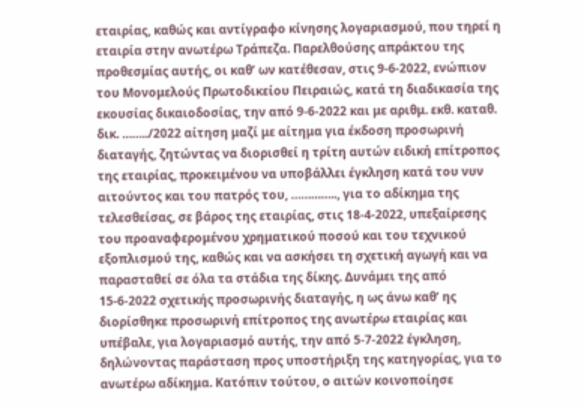εταιρίας, καθώς και αντίγραφο κίνησης λογαριασμού, που τηρεί η εταιρία στην ανωτέρω Τράπεζα. Παρελθούσης απράκτου της προθεσμίας αυτής, οι καθ’ ων κατέθεσαν, στις 9-6-2022, ενώπιον του Μονομελούς Πρωτοδικείου Πειραιώς, κατά τη διαδικασία της εκουσίας δικαιοδοσίας, την από 9-6-2022 και με αριθμ. εκθ. καταθ. δικ. ……../2022 αίτηση μαζί με αίτημα για έκδοση προσωρινή διαταγής, ζητώντας να διορισθεί η τρίτη αυτών ειδική επίτροπος της εταιρίας, προκειμένου να υποβάλλει έγκληση κατά του νυν αιτούντος και του πατρός του, ………….., για το αδίκημα της τελεσθείσας, σε βάρος της εταιρίας, στις 18-4-2022, υπεξαίρεσης του προαναφερομένου χρηματικού ποσού και του τεχνικού εξοπλισμού της, καθώς και να ασκήσει τη σχετική αγωγή και να παρασταθεί σε όλα τα στάδια της δίκης. Δυνάμει της από 15-6-2022 σχετικής προσωρινής διαταγής, η ως άνω καθ’ ης διορίσθηκε προσωρινή επίτροπος της ανωτέρω εταιρίας και υπέβαλε, για λογαριασμό αυτής, την από 5-7-2022 έγκληση, δηλώνοντας παράσταση προς υποστήριξη της κατηγορίας, για το ανωτέρω αδίκημα. Κατόπιν τούτου, ο αιτών κοινοποίησε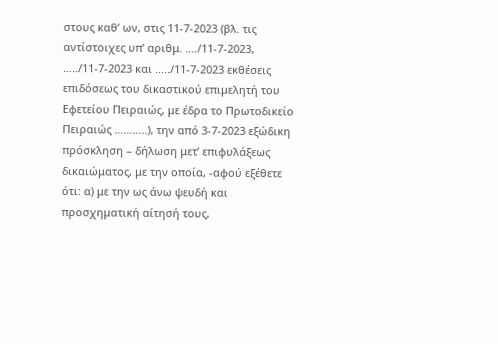στους καθ’ ων, στις 11-7-2023 (βλ. τις αντίστοιχες υπ’ αριθμ. …./11-7-2023, …../11-7-2023 και …../11-7-2023 εκθέσεις επιδόσεως του δικαστικού επιμελητή του Εφετείου Πειραιώς, με έδρα το Πρωτοδικείο Πειραιώς ………..), την από 3-7-2023 εξώδικη πρόσκληση – δήλωση μετ’ επιφυλάξεως δικαιώματος, με την οποία, -αφού εξέθετε ότι: α) με την ως άνω ψευδή και προσχηματική αίτησή τους,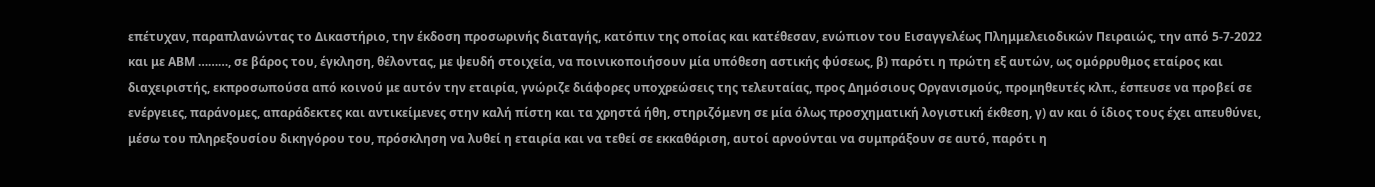επέτυχαν, παραπλανώντας το Δικαστήριο, την έκδοση προσωρινής διαταγής, κατόπιν της οποίας και κατέθεσαν, ενώπιον του Εισαγγελέως Πλημμελειοδικών Πειραιώς, την από 5-7-2022 και με ΑΒΜ ………, σε βάρος του, έγκληση, θέλοντας, με ψευδή στοιχεία, να ποινικοποιήσουν μία υπόθεση αστικής φύσεως, β) παρότι η πρώτη εξ αυτών, ως ομόρρυθμος εταίρος και διαχειριστής, εκπροσωπούσα από κοινού με αυτόν την εταιρία, γνώριζε διάφορες υποχρεώσεις της τελευταίας, προς Δημόσιους Οργανισμούς, προμηθευτές κλπ., έσπευσε να προβεί σε ενέργειες, παράνομες, απαράδεκτες και αντικείμενες στην καλή πίστη και τα χρηστά ήθη, στηριζόμενη σε μία όλως προσχηματική λογιστική έκθεση, γ) αν και ό ίδιος τους έχει απευθύνει, μέσω του πληρεξουσίου δικηγόρου του, πρόσκληση να λυθεί η εταιρία και να τεθεί σε εκκαθάριση, αυτοί αρνούνται να συμπράξουν σε αυτό, παρότι η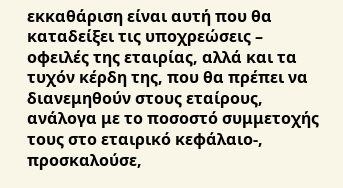εκκαθάριση είναι αυτή που θα καταδείξει τις υποχρεώσεις – οφειλές της εταιρίας, αλλά και τα τυχόν κέρδη της, που θα πρέπει να διανεμηθούν στους εταίρους, ανάλογα με το ποσοστό συμμετοχής τους στο εταιρικό κεφάλαιο-, προσκαλούσε,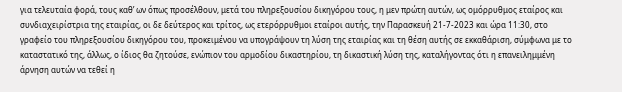για τελευταία φορά, τους καθ’ ων όπως προσέλθουν, μετά του πληρεξουσίου δικηγόρου τους, η μεν πρώτη αυτών, ως ομόρρυθμος εταίρος και συνδιαχειρίστρια της εταιρίας, οι δε δεύτερος και τρίτος, ως ετερόρρυθμοι εταίροι αυτής, την Παρασκευή 21-7-2023 και ώρα 11:30, στο γραφείο του πληρεξουσίου δικηγόρου του, προκειμένου να υπογράψουν τη λύση της εταιρίας και τη θέση αυτής σε εκκαθάριση, σύμφωνα με το καταστατικό της, άλλως, ο ίδιος θα ζητούσε, ενώπιον του αρμοδίου δικαστηρίου, τη δικαστική λύση της, καταλήγοντας ότι η επανειλημμένη άρνηση αυτών να τεθεί η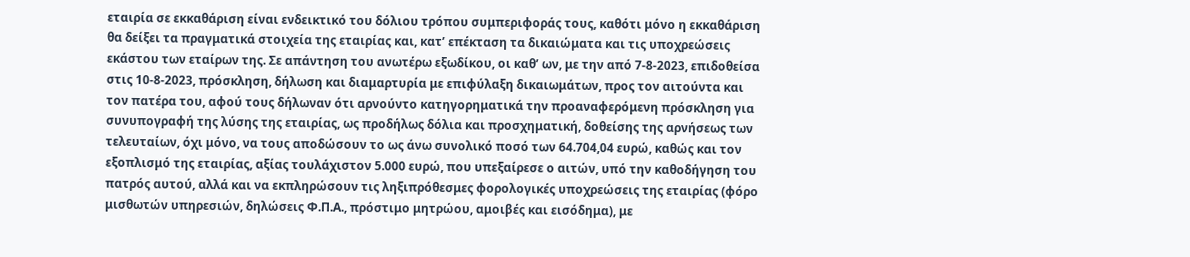εταιρία σε εκκαθάριση είναι ενδεικτικό του δόλιου τρόπου συμπεριφοράς τους, καθότι μόνο η εκκαθάριση θα δείξει τα πραγματικά στοιχεία της εταιρίας και, κατ’ επέκταση τα δικαιώματα και τις υποχρεώσεις εκάστου των εταίρων της. Σε απάντηση του ανωτέρω εξωδίκου, οι καθ’ ων, με την από 7-8-2023, επιδοθείσα στις 10-8-2023, πρόσκληση, δήλωση και διαμαρτυρία με επιφύλαξη δικαιωμάτων, προς τον αιτούντα και τον πατέρα του, αφού τους δήλωναν ότι αρνούντο κατηγορηματικά την προαναφερόμενη πρόσκληση για συνυπογραφή της λύσης της εταιρίας, ως προδήλως δόλια και προσχηματική, δοθείσης της αρνήσεως των τελευταίων, όχι μόνο, να τους αποδώσουν το ως άνω συνολικό ποσό των 64.704,04 ευρώ, καθώς και τον εξοπλισμό της εταιρίας, αξίας τουλάχιστον 5.000 ευρώ, που υπεξαίρεσε ο αιτών, υπό την καθοδήγηση του πατρός αυτού, αλλά και να εκπληρώσουν τις ληξιπρόθεσμες φορολογικές υποχρεώσεις της εταιρίας (φόρο μισθωτών υπηρεσιών, δηλώσεις Φ.Π.Α., πρόστιμο μητρώου, αμοιβές και εισόδημα), με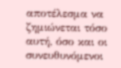αποτέλεσμα να ζημιώνεται τόσο αυτή, όσο και οι συνευθυνόμενοι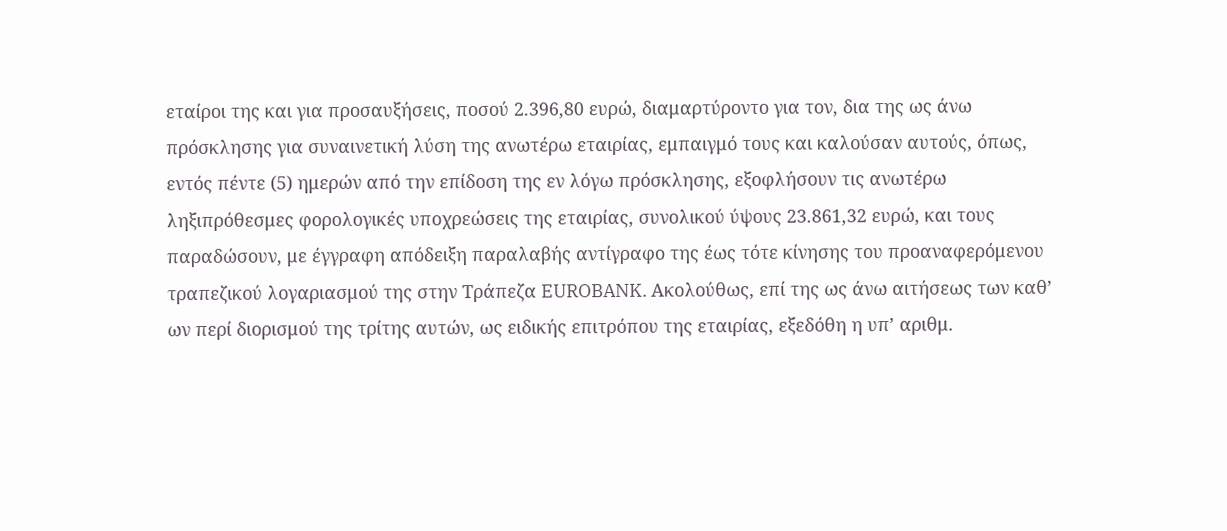εταίροι της και για προσαυξήσεις, ποσού 2.396,80 ευρώ, διαμαρτύροντο για τον, δια της ως άνω πρόσκλησης για συναινετική λύση της ανωτέρω εταιρίας, εμπαιγμό τους και καλούσαν αυτούς, όπως, εντός πέντε (5) ημερών από την επίδοση της εν λόγω πρόσκλησης, εξοφλήσουν τις ανωτέρω ληξιπρόθεσμες φορολογικές υποχρεώσεις της εταιρίας, συνολικού ύψους 23.861,32 ευρώ, και τους παραδώσουν, με έγγραφη απόδειξη παραλαβής αντίγραφο της έως τότε κίνησης του προαναφερόμενου τραπεζικού λογαριασμού της στην Τράπεζα EUROBANK. Ακολούθως, επί της ως άνω αιτήσεως των καθ’ ων περί διορισμού της τρίτης αυτών, ως ειδικής επιτρόπου της εταιρίας, εξεδόθη η υπ’ αριθμ.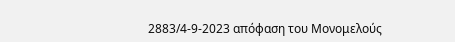2883/4-9-2023 απόφαση του Μονομελούς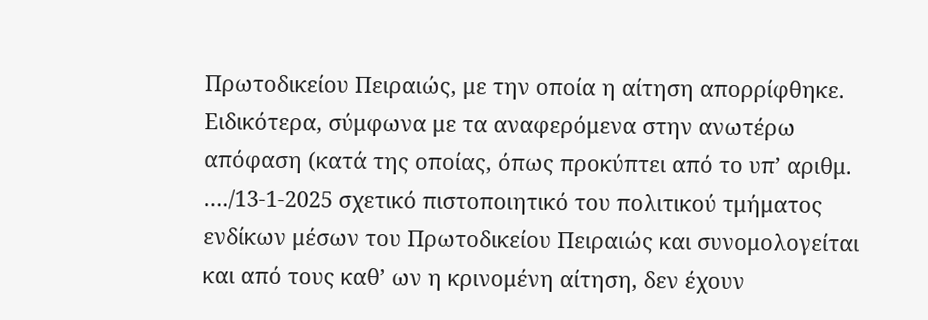Πρωτοδικείου Πειραιώς, με την οποία η αίτηση απορρίφθηκε. Ειδικότερα, σύμφωνα με τα αναφερόμενα στην ανωτέρω απόφαση (κατά της οποίας, όπως προκύπτει από το υπ’ αριθμ. …./13-1-2025 σχετικό πιστοποιητικό του πολιτικού τμήματος ενδίκων μέσων του Πρωτοδικείου Πειραιώς και συνομολογείται και από τους καθ’ ων η κρινομένη αίτηση, δεν έχουν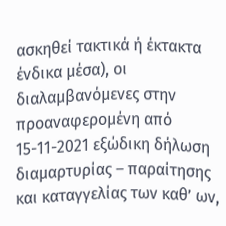ασκηθεί τακτικά ή έκτακτα ένδικα μέσα), οι διαλαμβανόμενες στην προαναφερομένη από 15-11-2021 εξώδικη δήλωση διαμαρτυρίας – παραίτησης και καταγγελίας των καθ’ ων,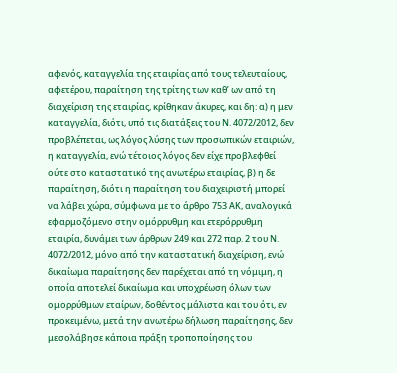αφενός, καταγγελία της εταιρίας από τους τελευταίους, αφετέρου, παραίτηση της τρίτης των καθ’ ων από τη διαχείριση της εταιρίας, κρίθηκαν άκυρες, και δη: α) η μεν καταγγελία, διότι, υπό τις διατάξεις του Ν. 4072/2012, δεν προβλέπεται, ως λόγος λύσης των προσωπικών εταιριών, η καταγγελία, ενώ τέτοιος λόγος δεν είχε προβλεφθεί ούτε στο καταστατικό της ανωτέρω εταιρίας, β) η δε παραίτηση, διότι η παραίτηση του διαχειριστή μπορεί να λάβει χώρα, σύμφωνα με το άρθρο 753 ΑΚ, αναλογικά εφαρμοζόμενο στην ομόρρυθμη και ετερόρρυθμη εταιρία, δυνάμει των άρθρων 249 και 272 παρ. 2 του Ν. 4072/2012, μόνο από την καταστατική διαχείριση, ενώ δικαίωμα παραίτησης δεν παρέχεται από τη νόμιμη, η οποία αποτελεί δικαίωμα και υποχρέωση όλων των ομορρύθμων εταίρων, δοθέντος μάλιστα και του ότι, εν προκειμένω, μετά την ανωτέρω δήλωση παραίτησης, δεν μεσολάβησε κάποια πράξη τροποποίησης του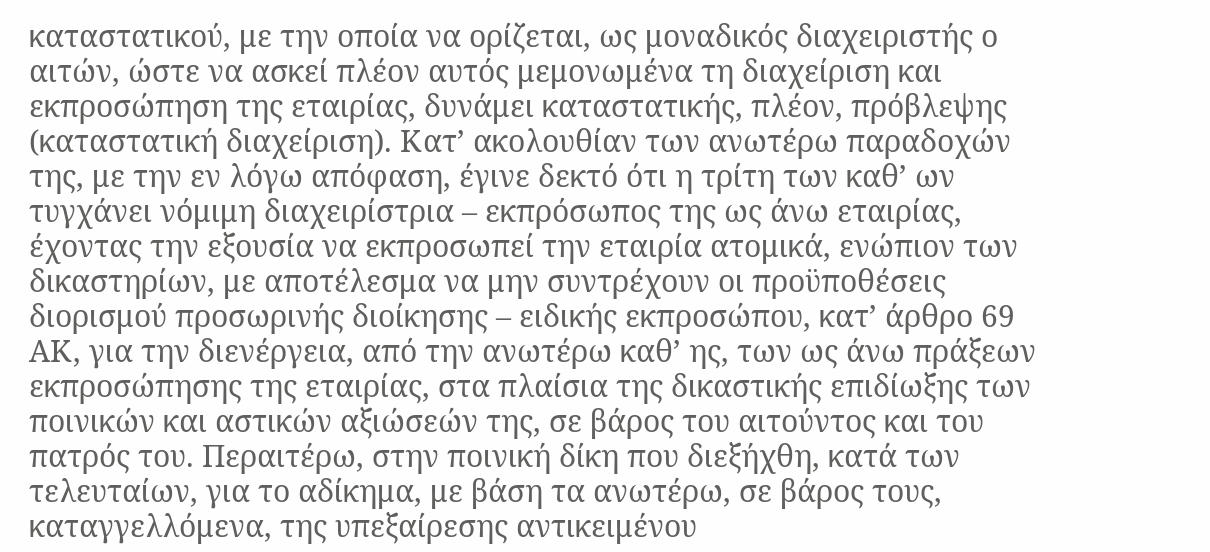καταστατικού, με την οποία να ορίζεται, ως μοναδικός διαχειριστής ο αιτών, ώστε να ασκεί πλέον αυτός μεμονωμένα τη διαχείριση και εκπροσώπηση της εταιρίας, δυνάμει καταστατικής, πλέον, πρόβλεψης (καταστατική διαχείριση). Κατ’ ακολουθίαν των ανωτέρω παραδοχών της, με την εν λόγω απόφαση, έγινε δεκτό ότι η τρίτη των καθ’ ων τυγχάνει νόμιμη διαχειρίστρια – εκπρόσωπος της ως άνω εταιρίας, έχοντας την εξουσία να εκπροσωπεί την εταιρία ατομικά, ενώπιον των δικαστηρίων, με αποτέλεσμα να μην συντρέχουν οι προϋποθέσεις διορισμού προσωρινής διοίκησης – ειδικής εκπροσώπου, κατ’ άρθρο 69 ΑΚ, για την διενέργεια, από την ανωτέρω καθ’ ης, των ως άνω πράξεων εκπροσώπησης της εταιρίας, στα πλαίσια της δικαστικής επιδίωξης των ποινικών και αστικών αξιώσεών της, σε βάρος του αιτούντος και του πατρός του. Περαιτέρω, στην ποινική δίκη που διεξήχθη, κατά των τελευταίων, για το αδίκημα, με βάση τα ανωτέρω, σε βάρος τους, καταγγελλόμενα, της υπεξαίρεσης αντικειμένου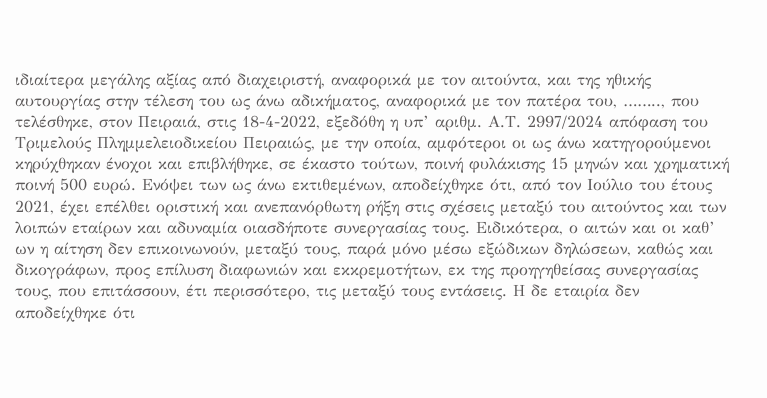ιδιαίτερα μεγάλης αξίας από διαχειριστή, αναφορικά με τον αιτούντα, και της ηθικής αυτουργίας στην τέλεση του ως άνω αδικήματος, αναφορικά με τον πατέρα του, …….., που τελέσθηκε, στον Πειραιά, στις 18-4-2022, εξεδόθη η υπ’ αριθμ. Α.Τ. 2997/2024 απόφαση του Τριμελούς Πλημμελειοδικείου Πειραιώς, με την οποία, αμφότεροι οι ως άνω κατηγορούμενοι κηρύχθηκαν ένοχοι και επιβλήθηκε, σε έκαστο τούτων, ποινή φυλάκισης 15 μηνών και χρηματική ποινή 500 ευρώ. Ενόψει των ως άνω εκτιθεμένων, αποδείχθηκε ότι, από τον Ιούλιο του έτους 2021, έχει επέλθει οριστική και ανεπανόρθωτη ρήξη στις σχέσεις μεταξύ του αιτούντος και των λοιπών εταίρων και αδυναμία οιασδήποτε συνεργασίας τους. Ειδικότερα, ο αιτών και οι καθ’ ων η αίτηση δεν επικοινωνούν, μεταξύ τους, παρά μόνο μέσω εξώδικων δηλώσεων, καθώς και δικογράφων, προς επίλυση διαφωνιών και εκκρεμοτήτων, εκ της προηγηθείσας συνεργασίας τους, που επιτάσσουν, έτι περισσότερο, τις μεταξύ τους εντάσεις. Η δε εταιρία δεν αποδείχθηκε ότι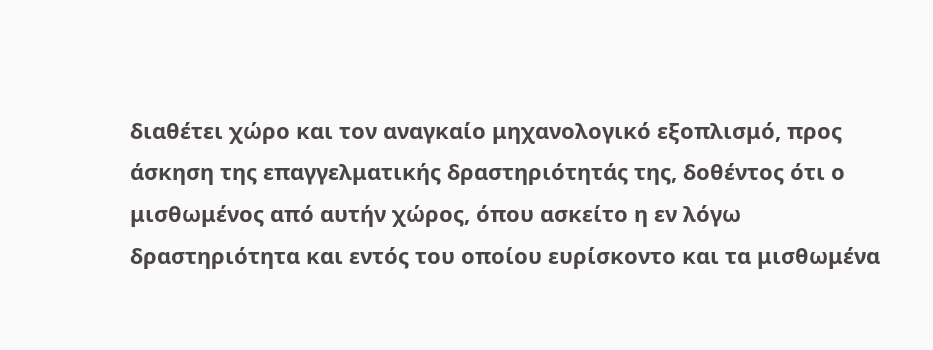διαθέτει χώρο και τον αναγκαίο μηχανολογικό εξοπλισμό, προς άσκηση της επαγγελματικής δραστηριότητάς της, δοθέντος ότι ο μισθωμένος από αυτήν χώρος, όπου ασκείτο η εν λόγω δραστηριότητα και εντός του οποίου ευρίσκοντο και τα μισθωμένα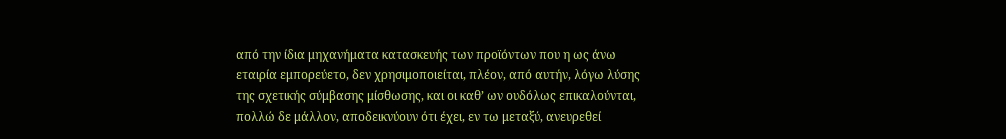από την ίδια μηχανήματα κατασκευής των προϊόντων που η ως άνω εταιρία εμπορεύετο, δεν χρησιμοποιείται, πλέον, από αυτήν, λόγω λύσης της σχετικής σύμβασης μίσθωσης, και οι καθ’ ων ουδόλως επικαλούνται, πολλώ δε μάλλον, αποδεικνύουν ότι έχει, εν τω μεταξύ, ανευρεθεί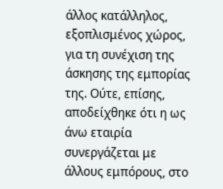άλλος κατάλληλος, εξοπλισμένος χώρος, για τη συνέχιση της άσκησης της εμπορίας της. Ούτε, επίσης, αποδείχθηκε ότι η ως άνω εταιρία συνεργάζεται με άλλους εμπόρους, στο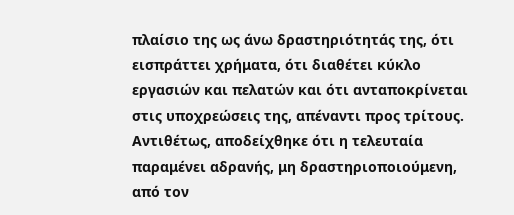πλαίσιο της ως άνω δραστηριότητάς της, ότι εισπράττει χρήματα, ότι διαθέτει κύκλο εργασιών και πελατών και ότι ανταποκρίνεται στις υποχρεώσεις της, απέναντι προς τρίτους. Αντιθέτως, αποδείχθηκε ότι η τελευταία παραμένει αδρανής, μη δραστηριοποιούμενη, από τον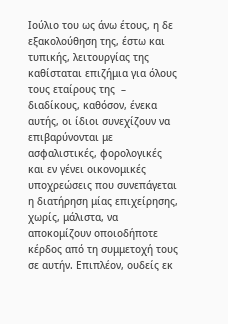Ιούλιο του ως άνω έτους, η δε εξακολούθηση της, έστω και τυπικής, λειτουργίας της καθίσταται επιζήμια για όλους τους εταίρους της  – διαδίκους, καθόσον, ένεκα αυτής, οι ίδιοι συνεχίζουν να επιβαρύνονται με ασφαλιστικές, φορολογικές και εν γένει οικονομικές υποχρεώσεις που συνεπάγεται η διατήρηση μίας επιχείρησης, χωρίς, μάλιστα, να αποκομίζουν οποιοδήποτε κέρδος από τη συμμετοχή τους σε αυτήν. Επιπλέον, ουδείς εκ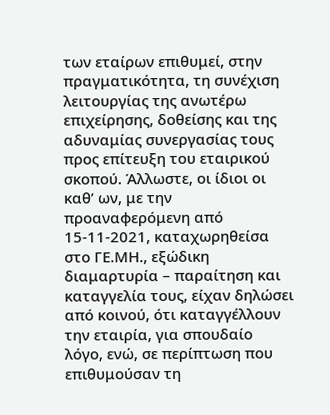των εταίρων επιθυμεί, στην πραγματικότητα, τη συνέχιση λειτουργίας της ανωτέρω επιχείρησης, δοθείσης και της αδυναμίας συνεργασίας τους προς επίτευξη του εταιρικού σκοπού. Άλλωστε, οι ίδιοι οι καθ’ ων, με την προαναφερόμενη από 15-11-2021, καταχωρηθείσα στο ΓΕ.ΜΗ., εξώδικη διαμαρτυρία – παραίτηση και καταγγελία τους, είχαν δηλώσει από κοινού, ότι καταγγέλλουν την εταιρία, για σπουδαίο λόγο, ενώ, σε περίπτωση που επιθυμούσαν τη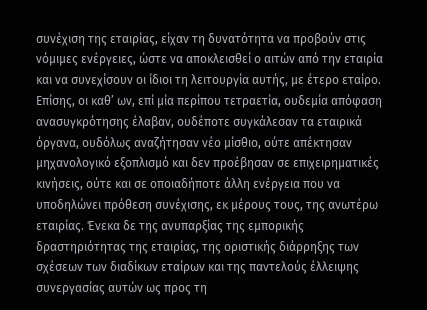συνέχιση της εταιρίας, είχαν τη δυνατότητα να προβούν στις νόμιμες ενέργειες, ώστε να αποκλεισθεί ο αιτών από την εταιρία και να συνεχίσουν οι ίδιοι τη λειτουργία αυτής, με έτερο εταίρο. Επίσης, οι καθ’ ων, επί μία περίπου τετραετία, ουδεμία απόφαση ανασυγκρότησης έλαβαν, ουδέποτε συγκάλεσαν τα εταιρικά όργανα, ουδόλως αναζήτησαν νέο μίσθιο, ούτε απέκτησαν μηχανολογικό εξοπλισμό και δεν προέβησαν σε επιχειρηματικές κινήσεις, ούτε και σε οποιαδήποτε άλλη ενέργεια που να υποδηλώνει πρόθεση συνέχισης, εκ μέρους τους, της ανωτέρω εταιρίας. Ένεκα δε της ανυπαρξίας της εμπορικής δραστηριότητας της εταιρίας, της οριστικής διάρρηξης των σχέσεων των διαδίκων εταίρων και της παντελούς έλλειψης συνεργασίας αυτών ως προς τη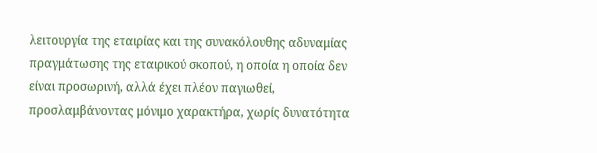λειτουργία της εταιρίας και της συνακόλουθης αδυναμίας πραγμάτωσης της εταιρικού σκοπού, η οποία η οποία δεν είναι προσωρινή, αλλά έχει πλέον παγιωθεί, προσλαμβάνοντας μόνιμο χαρακτήρα, χωρίς δυνατότητα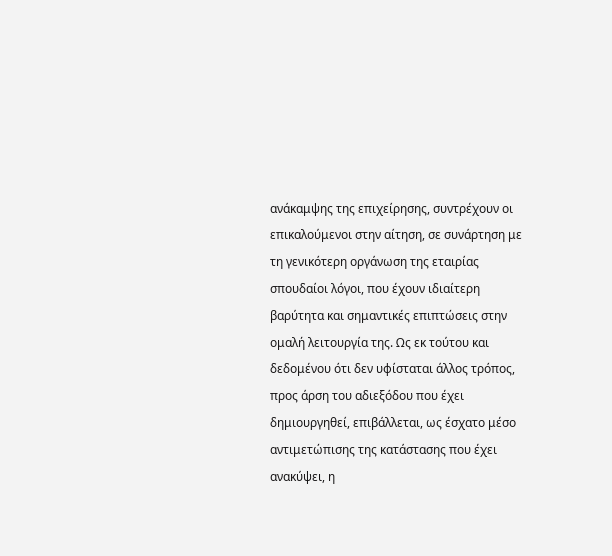ανάκαμψης της επιχείρησης, συντρέχουν οι επικαλούμενοι στην αίτηση, σε συνάρτηση με τη γενικότερη οργάνωση της εταιρίας σπουδαίοι λόγοι, που έχουν ιδιαίτερη βαρύτητα και σημαντικές επιπτώσεις στην ομαλή λειτουργία της. Ως εκ τούτου και δεδομένου ότι δεν υφίσταται άλλος τρόπος, προς άρση του αδιεξόδου που έχει δημιουργηθεί, επιβάλλεται, ως έσχατο μέσο αντιμετώπισης της κατάστασης που έχει ανακύψει, η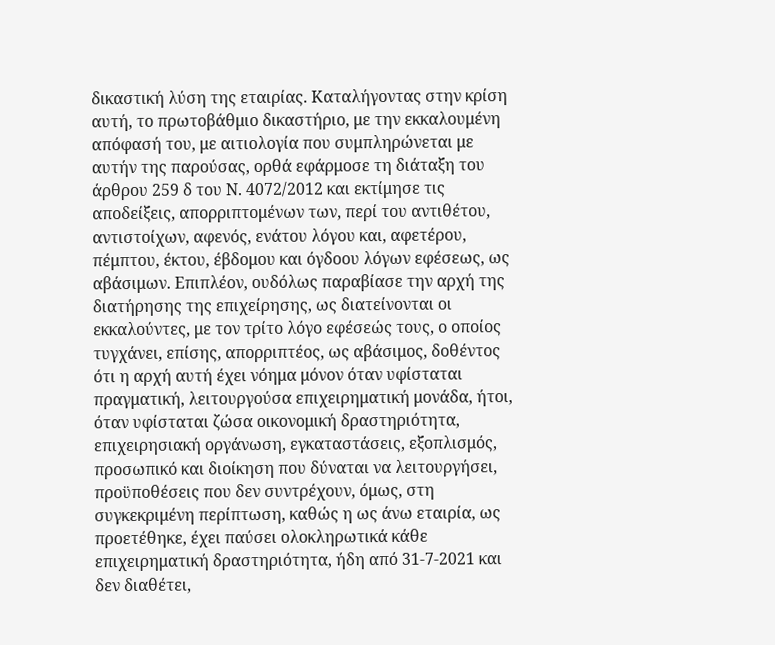δικαστική λύση της εταιρίας. Καταλήγοντας στην κρίση αυτή, το πρωτοβάθμιο δικαστήριο, με την εκκαλουμένη απόφασή του, με αιτιολογία που συμπληρώνεται με αυτήν της παρούσας, ορθά εφάρμοσε τη διάταξη του άρθρου 259 δ του Ν. 4072/2012 και εκτίμησε τις αποδείξεις, απορριπτομένων των, περί του αντιθέτου, αντιστοίχων, αφενός, ενάτου λόγου και, αφετέρου, πέμπτου, έκτου, έβδομου και όγδοου λόγων εφέσεως, ως αβάσιμων. Επιπλέον, ουδόλως παραβίασε την αρχή της διατήρησης της επιχείρησης, ως διατείνονται οι εκκαλούντες, με τον τρίτο λόγο εφέσεώς τους, ο οποίος τυγχάνει, επίσης, απορριπτέος, ως αβάσιμος, δοθέντος ότι η αρχή αυτή έχει νόημα μόνον όταν υφίσταται πραγματική, λειτουργούσα επιχειρηματική μονάδα, ήτοι, όταν υφίσταται ζώσα οικονομική δραστηριότητα, επιχειρησιακή οργάνωση, εγκαταστάσεις, εξοπλισμός, προσωπικό και διοίκηση που δύναται να λειτουργήσει, προϋποθέσεις που δεν συντρέχουν, όμως, στη συγκεκριμένη περίπτωση, καθώς η ως άνω εταιρία, ως προετέθηκε, έχει παύσει ολοκληρωτικά κάθε επιχειρηματική δραστηριότητα, ήδη από 31-7-2021 και δεν διαθέτει,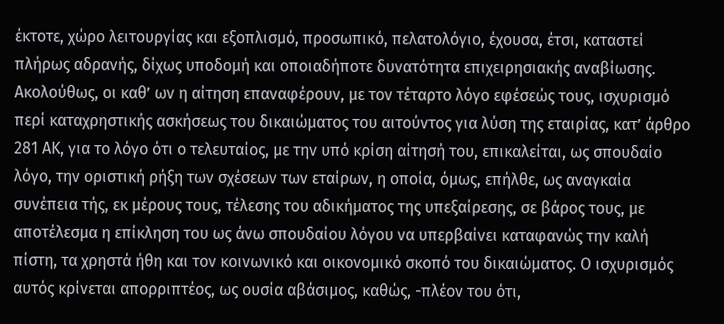έκτοτε, χώρο λειτουργίας και εξοπλισμό, προσωπικό, πελατολόγιο, έχουσα, έτσι, καταστεί πλήρως αδρανής, δίχως υποδομή και οποιαδήποτε δυνατότητα επιχειρησιακής αναβίωσης. Ακολούθως, οι καθ’ ων η αίτηση επαναφέρουν, με τον τέταρτο λόγο εφέσεώς τους, ισχυρισμό περί καταχρηστικής ασκήσεως του δικαιώματος του αιτούντος για λύση της εταιρίας, κατ’ άρθρο 281 ΑΚ, για το λόγο ότι ο τελευταίος, με την υπό κρίση αίτησή του, επικαλείται, ως σπουδαίο λόγο, την οριστική ρήξη των σχέσεων των εταίρων, η οποία, όμως, επήλθε, ως αναγκαία συνέπεια τής, εκ μέρους τους, τέλεσης του αδικήματος της υπεξαίρεσης, σε βάρος τους, με αποτέλεσμα η επίκληση του ως άνω σπουδαίου λόγου να υπερβαίνει καταφανώς την καλή πίστη, τα χρηστά ήθη και τον κοινωνικό και οικονομικό σκοπό του δικαιώματος. Ο ισχυρισμός αυτός κρίνεται απορριπτέος, ως ουσία αβάσιμος, καθώς, -πλέον του ότι,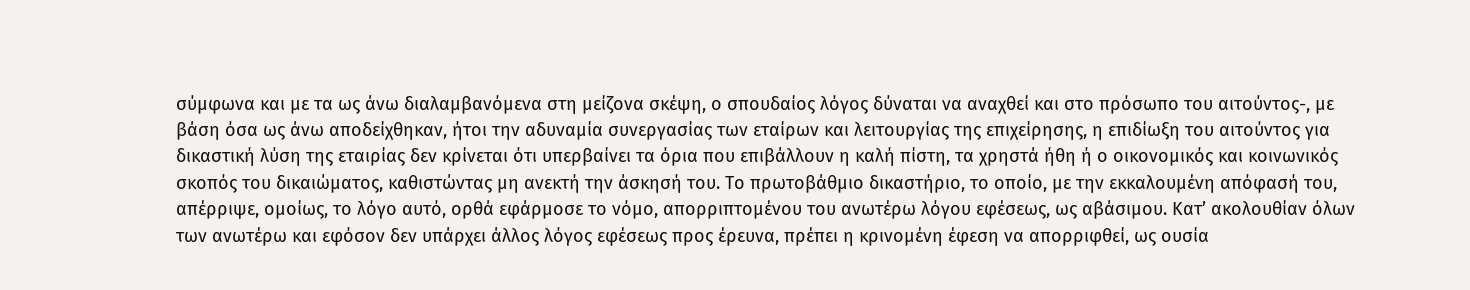σύμφωνα και με τα ως άνω διαλαμβανόμενα στη μείζονα σκέψη, ο σπουδαίος λόγος δύναται να αναχθεί και στο πρόσωπο του αιτούντος-, με βάση όσα ως άνω αποδείχθηκαν, ήτοι την αδυναμία συνεργασίας των εταίρων και λειτουργίας της επιχείρησης, η επιδίωξη του αιτούντος για δικαστική λύση της εταιρίας δεν κρίνεται ότι υπερβαίνει τα όρια που επιβάλλουν η καλή πίστη, τα χρηστά ήθη ή ο οικονομικός και κοινωνικός σκοπός του δικαιώματος, καθιστώντας μη ανεκτή την άσκησή του. Το πρωτοβάθμιο δικαστήριο, το οποίο, με την εκκαλουμένη απόφασή του,  απέρριψε, ομοίως, το λόγο αυτό, ορθά εφάρμοσε το νόμο, απορριπτομένου του ανωτέρω λόγου εφέσεως, ως αβάσιμου. Κατ’ ακολουθίαν όλων των ανωτέρω και εφόσον δεν υπάρχει άλλος λόγος εφέσεως προς έρευνα, πρέπει η κρινομένη έφεση να απορριφθεί, ως ουσία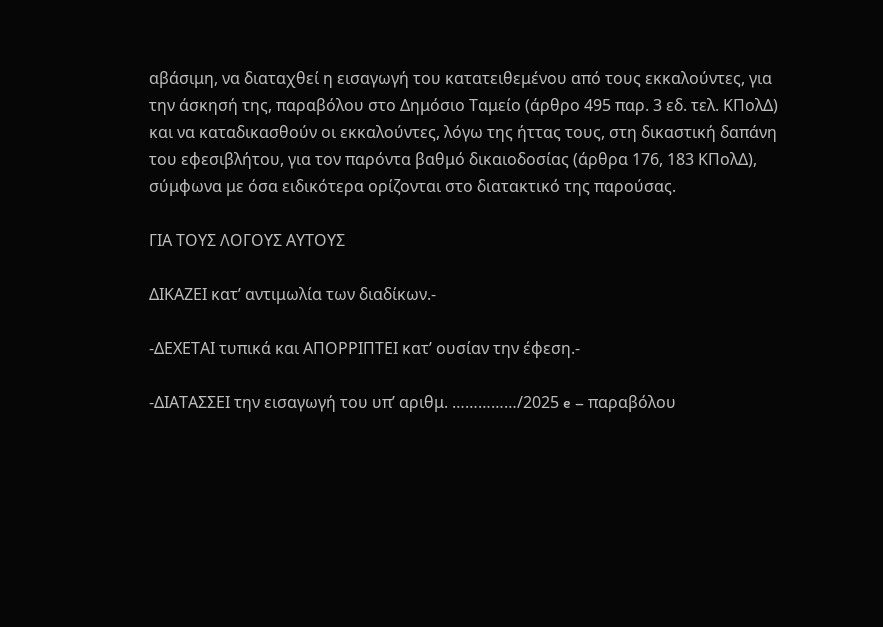αβάσιμη, να διαταχθεί η εισαγωγή του κατατειθεμένου από τους εκκαλούντες, για την άσκησή της, παραβόλου στο Δημόσιο Ταμείο (άρθρο 495 παρ. 3 εδ. τελ. ΚΠολΔ) και να καταδικασθούν οι εκκαλούντες, λόγω της ήττας τους, στη δικαστική δαπάνη του εφεσιβλήτου, για τον παρόντα βαθμό δικαιοδοσίας (άρθρα 176, 183 ΚΠολΔ), σύμφωνα με όσα ειδικότερα ορίζονται στο διατακτικό της παρούσας.

ΓΙΑ ΤΟΥΣ ΛΟΓΟΥΣ ΑΥΤΟΥΣ

ΔΙΚΑΖΕΙ κατ’ αντιμωλία των διαδίκων.-

-ΔΕΧΕΤΑΙ τυπικά και ΑΠΟΡΡΙΠΤΕΙ κατ’ ουσίαν την έφεση.-

-ΔΙΑΤΑΣΣΕΙ την εισαγωγή του υπ’ αριθμ. ……………/2025 e – παραβόλου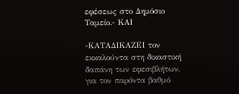εφέσεως στο Δημόσιο Ταμείο.- ΚΑΙ

-ΚΑΤΑΔΙΚΑΖΕΙ τον εκκαλούντα στη δικαστική δαπάνη των εφεσιβλήτων, για τον παρόντα βαθμό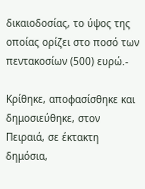δικαιοδοσίας, το ύψος της οποίας ορίζει στο ποσό των πεντακοσίων (500) ευρώ.-

Κρίθηκε, αποφασίσθηκε και δημοσιεύθηκε, στον Πειραιά, σε έκτακτη δημόσια,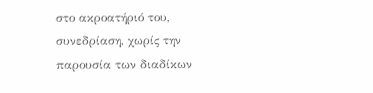στο ακροατήριό του, συνεδρίαση, χωρίς την παρουσία των διαδίκων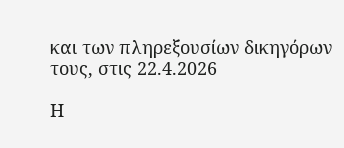και των πληρεξουσίων δικηγόρων τους, στις 22.4.2026

Η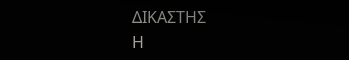ΔΙΚΑΣΤΗΣ                                                                      Η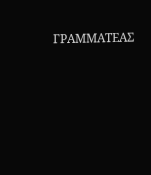ΓΡΑΜΜΑΤΕΑΣ